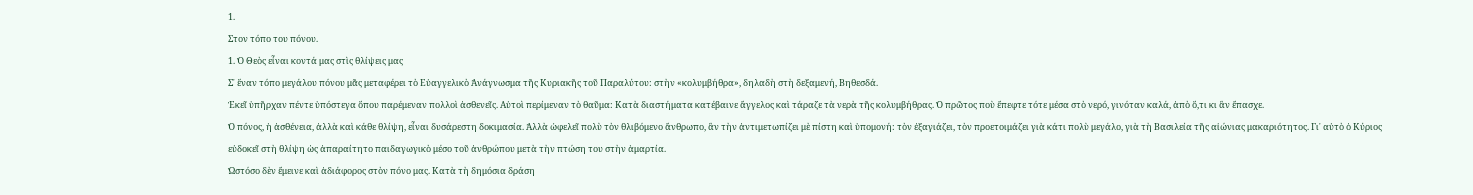1.
Στον τόπο του πόνου.
1. Ὁ Θεὸς εἶναι κοντά μας στὶς θλίψεις μας
Σ᾿ ἕναν τόπο μεγάλου πόνου μᾶς μεταφέρει τὸ Εὐαγγελικὸ Ἀνάγνωσμα τῆς Κυριακῆς τοῦ Παραλύτου: στὴν «κολυμβήθρα», δηλαδὴ στὴ δεξαμενή, Βηθεσδά.
Ἐκεῖ ὑπῆρχαν πέντε ὑπόστεγα ὅπου παρέμεναν πολλοὶ ἀσθενεῖς. Αὐτοὶ περίμεναν τὸ θαῦμα: Κατὰ διαστήματα κατέβαινε ἄγγελος καὶ τάραζε τὰ νερὰ τῆς κολυμβήθρας. Ὁ πρῶτος ποὺ ἔπεφτε τότε μέσα στὸ νερό, γινόταν καλά, ἀπὸ ὅ,τι κι ἂν ἔπασχε.
Ὁ πόνος, ἡ ἀσθένεια, ἀλλὰ καὶ κάθε θλίψη, εἶναι δυσάρεστη δοκιμασία. Ἀλλὰ ὠφελεῖ πολὺ τὸν θλιβόμενο ἄνθρωπο, ἂν τὴν ἀντιμετωπίζει μὲ πίστη καὶ ὑπομονή: τὸν ἐξαγιάζει, τὸν προετοιμάζει γιὰ κάτι πολὺ μεγάλο, γιὰ τὴ Βασιλεία τῆς αἰώνιας μακαριότητος. Γι᾿ αὐτὸ ὁ Κύριος εὐδοκεῖ στὴ θλίψη ὡς ἀπαραίτητο παιδαγωγικὸ μέσο τοῦ ἀνθρώπου μετὰ τὴν πτώση του στὴν ἁμαρτία.
Ὡστόσο δὲν ἔμεινε καὶ ἀδιάφορος στὸν πόνο μας. Κατὰ τὴ δημόσια δράση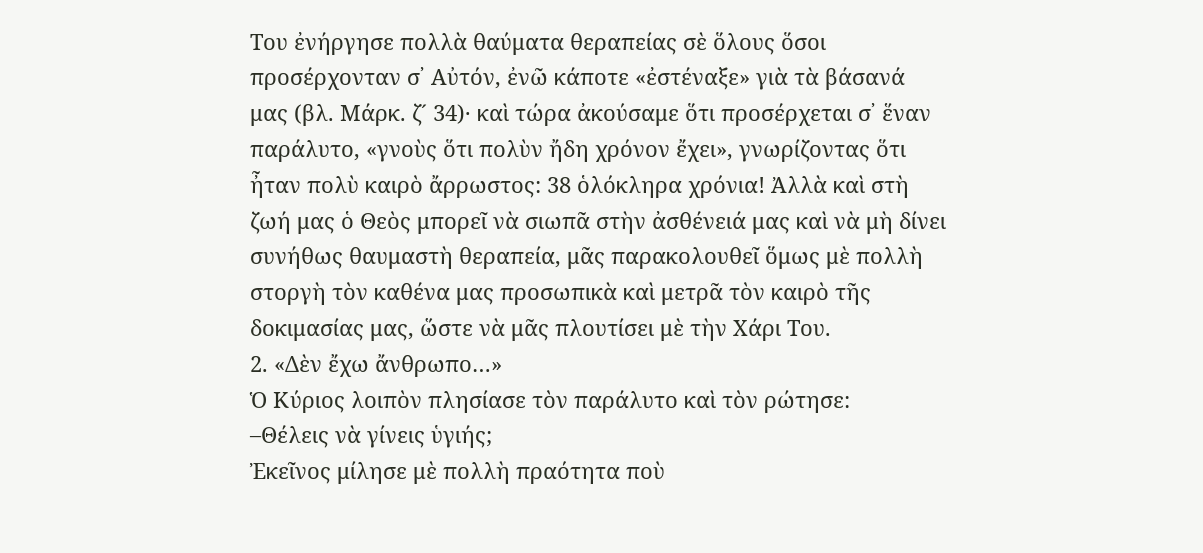Του ἐνήργησε πολλὰ θαύματα θεραπείας σὲ ὅλους ὅσοι προσέρχονταν σ᾿ Αὐτόν, ἐνῶ κάποτε «ἐστέναξε» γιὰ τὰ βάσανά μας (βλ. Μάρκ. ζ´ 34)· καὶ τώρα ἀκούσαμε ὅτι προσέρχεται σ᾿ ἕναν παράλυτο, «γνοὺς ὅτι πολὺν ἤδη χρόνον ἔχει», γνωρίζοντας ὅτι ἦταν πολὺ καιρὸ ἄρρωστος: 38 ὁλόκληρα χρόνια! Ἀλλὰ καὶ στὴ ζωή μας ὁ Θεὸς μπορεῖ νὰ σιωπᾶ στὴν ἀσθένειά μας καὶ νὰ μὴ δίνει συνήθως θαυμαστὴ θεραπεία, μᾶς παρακολουθεῖ ὅμως μὲ πολλὴ στοργὴ τὸν καθένα μας προσωπικὰ καὶ μετρᾶ τὸν καιρὸ τῆς δοκιμασίας μας, ὥστε νὰ μᾶς πλουτίσει μὲ τὴν Χάρι Του.
2. «Δὲν ἔχω ἄνθρωπο…»
Ὁ Κύριος λοιπὸν πλησίασε τὸν παράλυτο καὶ τὸν ρώτησε:
–Θέλεις νὰ γίνεις ὑγιής;
Ἐκεῖνος μίλησε μὲ πολλὴ πραότητα ποὺ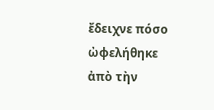ἔδειχνε πόσο ὠφελήθηκε ἀπὸ τὴν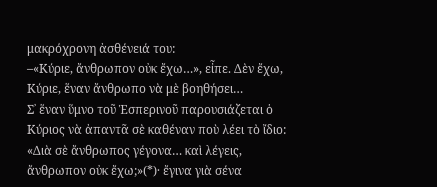μακρόχρονη ἀσθένειά του:
–«Κύριε, ἄνθρωπον οὐκ ἔχω…», εἶπε. Δὲν ἔχω, Κύριε, ἕναν ἄνθρωπο νὰ μὲ βοηθήσει…
Σ᾿ ἕναν ὕμνο τοῦ Ἑσπερινοῦ παρουσιάζεται ὁ Κύριος νὰ ἀπαντᾶ σὲ καθέναν ποὺ λέει τὸ ἴδιο: «Διὰ σὲ ἄνθρωπος γέγονα… καὶ λέγεις, ἄνθρωπον οὐκ ἔχω;»(*)· ἔγινα γιὰ σένα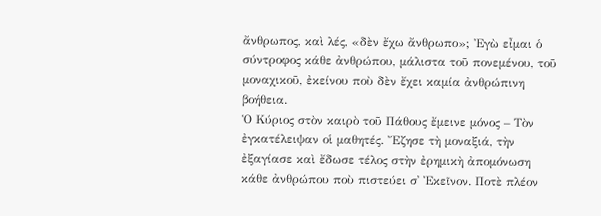ἄνθρωπος, καὶ λές, «δὲν ἔχω ἄνθρωπο»; Ἐγὼ εἶμαι ὁ σύντροφος κάθε ἀνθρώπου, μάλιστα τοῦ πονεμένου, τοῦ μοναχικοῦ, ἐκείνου ποὺ δὲν ἔχει καμία ἀνθρώπινη βοήθεια.
Ὁ Κύριος στὸν καιρὸ τοῦ Πάθους ἔμεινε μόνος – Τὸν ἐγκατέλειψαν οἱ μαθητές. Ἔζησε τὴ μοναξιά, τὴν ἐξαγίασε καὶ ἔδωσε τέλος στὴν ἐρημικὴ ἀπομόνωση κάθε ἀνθρώπου ποὺ πιστεύει σ᾿ Ἐκεῖνον. Ποτὲ πλέον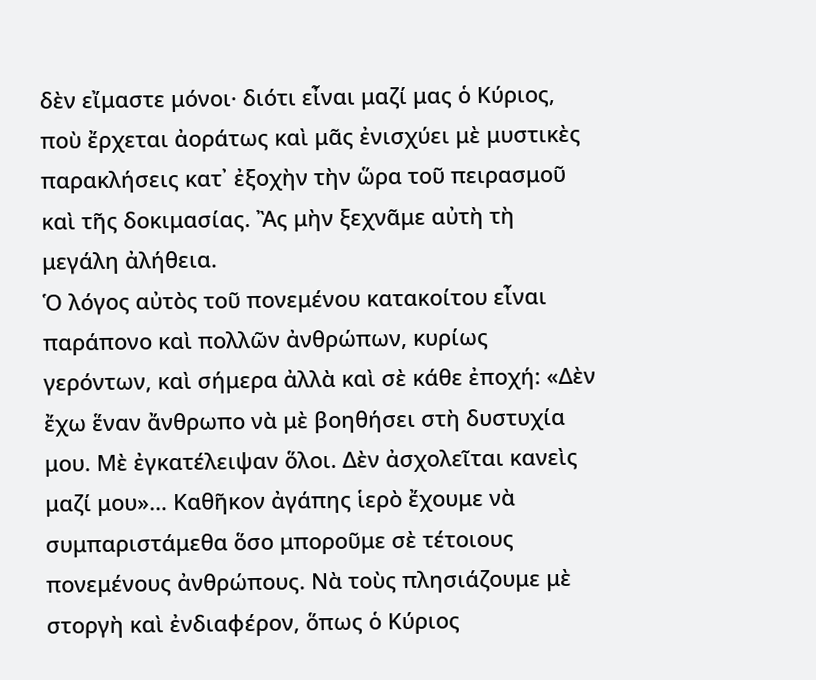δὲν εἴμαστε μόνοι· διότι εἶναι μαζί μας ὁ Κύριος, ποὺ ἔρχεται ἀοράτως καὶ μᾶς ἐνισχύει μὲ μυστικὲς παρακλήσεις κατ᾿ ἐξοχὴν τὴν ὥρα τοῦ πειρασμοῦ καὶ τῆς δοκιμασίας. Ἂς μὴν ξεχνᾶμε αὐτὴ τὴ μεγάλη ἀλήθεια.
Ὁ λόγος αὐτὸς τοῦ πονεμένου κατακοίτου εἶναι παράπονο καὶ πολλῶν ἀνθρώπων, κυρίως γερόντων, καὶ σήμερα ἀλλὰ καὶ σὲ κάθε ἐποχή: «Δὲν ἔχω ἕναν ἄνθρωπο νὰ μὲ βοηθήσει στὴ δυστυχία μου. Μὲ ἐγκατέλειψαν ὅλοι. Δὲν ἀσχολεῖται κανεὶς μαζί μου»… Καθῆκον ἀγάπης ἱερὸ ἔχουμε νὰ συμπαριστάμεθα ὅσο μποροῦμε σὲ τέτοιους πονεμένους ἀνθρώπους. Νὰ τοὺς πλησιάζουμε μὲ στοργὴ καὶ ἐνδιαφέρον, ὅπως ὁ Κύριος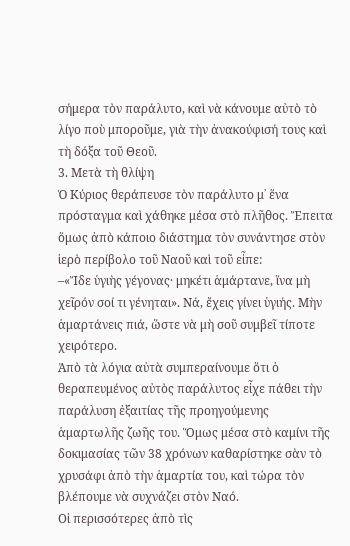σήμερα τὸν παράλυτο, καὶ νὰ κάνουμε αὐτὸ τὸ λίγο ποὺ μποροῦμε, γιὰ τὴν ἀνακούφισή τους καὶ τὴ δόξα τοῦ Θεοῦ.
3. Μετὰ τὴ θλίψη
Ὁ Κύριος θεράπευσε τὸν παράλυτο μ᾿ ἕνα πρόσταγμα καὶ χάθηκε μέσα στὸ πλῆθος. Ἔπειτα ὅμως ἀπὸ κάποιο διάστημα τὸν συνάντησε στὸν ἱερὸ περίβολο τοῦ Ναοῦ καὶ τοῦ εἶπε:
–«Ἴδε ὑγιὴς γέγονας· μηκέτι ἁμάρτανε, ἵνα μὴ χεῖρόν σοί τι γένηται». Νά, ἔχεις γίνει ὑγιής. Μὴν ἁμαρτάνεις πιά, ὥστε νὰ μὴ σοῦ συμβεῖ τίποτε χειρότερο.
Ἀπὸ τὰ λόγια αὐτὰ συμπεραίνουμε ὅτι ὁ θεραπευμένος αὐτὸς παράλυτος εἶχε πάθει τὴν παράλυση ἐξαιτίας τῆς προηγούμενης ἁμαρτωλῆς ζωῆς του. Ὅμως μέσα στὸ καμίνι τῆς δοκιμασίας τῶν 38 χρόνων καθαρίστηκε σὰν τὸ χρυσάφι ἀπὸ τὴν ἁμαρτία του, καὶ τώρα τὸν βλέπουμε νὰ συχνάζει στὸν Ναό.
Οἱ περισσότερες ἀπὸ τὶς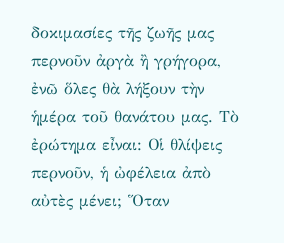δοκιμασίες τῆς ζωῆς μας περνοῦν ἀργὰ ἢ γρήγορα, ἐνῶ ὅλες θὰ λήξουν τὴν ἡμέρα τοῦ θανάτου μας. Τὸ ἐρώτημα εἶναι: Οἱ θλίψεις περνοῦν, ἡ ὠφέλεια ἀπὸ αὐτὲς μένει; Ὅταν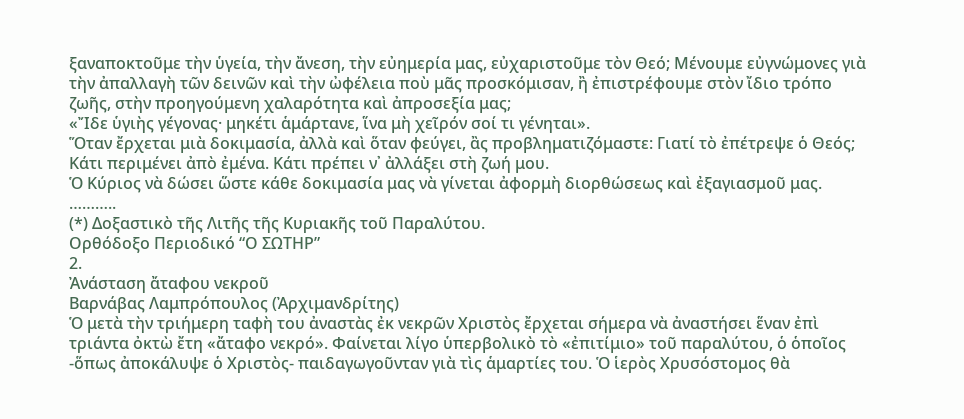ξαναποκτοῦμε τὴν ὑγεία, τὴν ἄνεση, τὴν εὐημερία μας, εὐχαριστοῦμε τὸν Θεό; Μένουμε εὐγνώμονες γιὰ τὴν ἀπαλλαγὴ τῶν δεινῶν καὶ τὴν ὠφέλεια ποὺ μᾶς προσκόμισαν, ἢ ἐπιστρέφουμε στὸν ἴδιο τρόπο ζωῆς, στὴν προηγούμενη χαλαρότητα καὶ ἀπροσεξία μας;
«Ἴδε ὑγιὴς γέγονας· μηκέτι ἁμάρτανε, ἵνα μὴ χεῖρόν σοί τι γένηται».
Ὅταν ἔρχεται μιὰ δοκιμασία, ἀλλὰ καὶ ὅταν φεύγει, ἂς προβληματιζόμαστε: Γιατί τὸ ἐπέτρεψε ὁ Θεός; Κάτι περιμένει ἀπὸ ἐμένα. Κάτι πρέπει ν᾿ ἀλλάξει στὴ ζωή μου.
Ὁ Κύριος νὰ δώσει ὥστε κάθε δοκιμασία μας νὰ γίνεται ἀφορμὴ διορθώσεως καὶ ἐξαγιασμοῦ μας.
………..
(*) Δοξαστικὸ τῆς Λιτῆς τῆς Κυριακῆς τοῦ Παραλύτου.
Ορθόδοξο Περιοδικό “Ο ΣΩΤΗΡ”
2.
Ἀνάσταση ἄταφου νεκροῦ
Βαρνάβας Λαμπρόπουλος (Ἀρχιμανδρίτης)
Ὁ μετὰ τὴν τριήμερη ταφὴ του ἀναστὰς ἐκ νεκρῶν Χριστὸς ἔρχεται σήμερα νὰ ἀναστήσει ἕναν ἐπὶ τριάντα ὀκτὼ ἔτη «ἄταφο νεκρό». Φαίνεται λίγο ὑπερβολικὸ τὸ «ἐπιτίμιο» τοῦ παραλύτου, ὁ ὁποῖος -ὅπως ἀποκάλυψε ὁ Χριστὸς- παιδαγωγοῦνταν γιὰ τὶς ἁμαρτίες του. Ὁ ἱερὸς Χρυσόστομος θὰ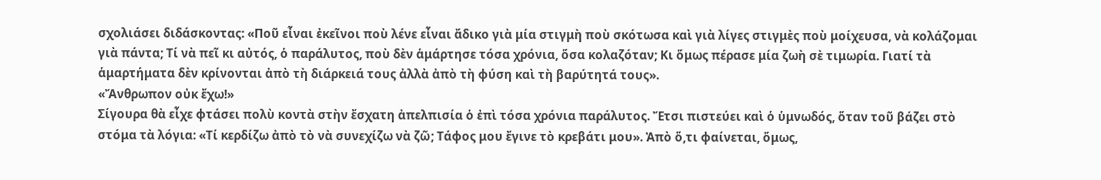σχολιάσει διδάσκοντας: «Ποῦ εἶναι ἐκεῖνοι ποὺ λένε εἶναι ἄδικο γιὰ μία στιγμὴ ποὺ σκότωσα καὶ γιὰ λίγες στιγμὲς ποὺ μοίχευσα, νὰ κολάζομαι γιὰ πάντα; Τί νὰ πεῖ κι αὐτός, ὁ παράλυτος, ποὺ δὲν ἁμάρτησε τόσα χρόνια, ὅσα κολαζόταν; Κι ὅμως πέρασε μία ζωὴ σὲ τιμωρία. Γιατί τὰ ἁμαρτήματα δὲν κρίνονται ἀπὸ τὴ διάρκειά τους ἀλλὰ ἀπὸ τὴ φύση καὶ τὴ βαρύτητά τους».
«Ἄνθρωπον οὐκ ἔχω!»
Σίγουρα θὰ εἶχε φτάσει πολὺ κοντὰ στὴν ἔσχατη ἀπελπισία ὁ ἐπὶ τόσα χρόνια παράλυτος. Ἔτσι πιστεύει καὶ ὁ ὑμνωδός, ὅταν τοῦ βάζει στὸ στόμα τὰ λόγια: «Τί κερδίζω ἀπὸ τὸ νὰ συνεχίζω νὰ ζῶ; Τάφος μου ἔγινε τὸ κρεβάτι μου». Ἀπὸ ὅ,τι φαίνεται, ὅμως,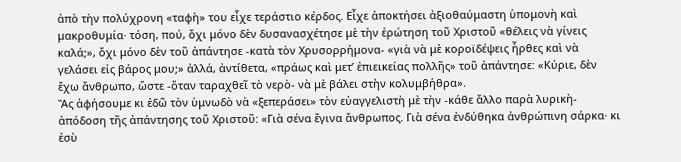ἀπὸ τὴν πολύχρονη «ταφὴ» του εἶχε τεράστιο κέρδος. Εἶχε ἀποκτήσει ἀξιοθαύμαστη ὑπομονὴ καὶ μακροθυμία· τόση, πού, ὄχι μόνο δὲν δυσανασχέτησε μὲ τὴν ἐρώτηση τοῦ Χριστοῦ «θέλεις νὰ γίνεις καλά;», ὄχι μόνο δὲν τοῦ ἀπάντησε -κατὰ τὸν Χρυσορρήμονα- «γιὰ νὰ μὲ κοροϊδέψεις ἦρθες καὶ νὰ γελάσει εἰς βάρος μου;» ἀλλά, ἀντίθετα, «πράως καὶ μετ’ ἐπιεικείας πολλῆς» τοῦ ἀπάντησε: «Κύριε, δὲν ἔχω ἄνθρωπο, ὥστε -ὅταν ταραχθεῖ τὸ νερὸ- νὰ μὲ βάλει στὴν κολυμβήθρα».
Ἂς ἀφήσουμε κι ἐδῶ τὸν ὑμνωδὸ νὰ «ξεπεράσει» τὸν εὐαγγελιστὴ μὲ τὴν -κάθε ἄλλο παρὰ λυρικὴ- ἀπόδοση τῆς ἀπάντησης τοῦ Χριστοῦ: «Γιὰ σένα ἔγινα ἄνθρωπος. Γιὰ σένα ἐνδύθηκα ἀνθρώπινη σάρκα· κι ἐσὺ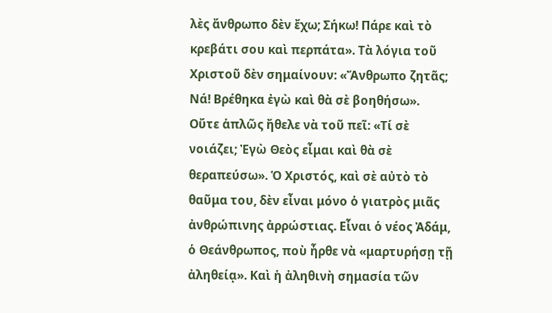λὲς ἄνθρωπο δὲν ἔχω; Σήκω! Πάρε καὶ τὸ κρεβάτι σου καὶ περπάτα». Τὰ λόγια τοῦ Χριστοῦ δὲν σημαίνουν: «Ἄνθρωπο ζητᾶς; Νά! Βρέθηκα ἐγὼ καὶ θὰ σὲ βοηθήσω».
Οὔτε ἁπλῶς ἤθελε νὰ τοῦ πεῖ: «Τί σὲ νοιάζει; Ἐγὼ Θεὸς εἶμαι καὶ θὰ σὲ θεραπεύσω». Ὁ Χριστός, καὶ σὲ αὐτὸ τὸ θαῦμα του, δὲν εἶναι μόνο ὁ γιατρὸς μιᾶς ἀνθρώπινης ἀρρώστιας. Εἶναι ὁ νέος Ἀδάμ, ὁ Θεάνθρωπος, ποὺ ἦρθε νὰ «μαρτυρήσῃ τῇ ἀληθείᾳ». Καὶ ἡ ἀληθινὴ σημασία τῶν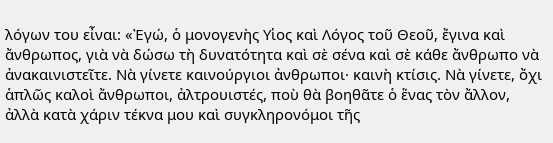λόγων του εἶναι: «Ἐγώ, ὁ μονογενὴς Υἱoς καὶ Λόγος τοῦ Θεοῦ, ἔγινα καὶ ἄνθρωπος, γιὰ νὰ δώσω τὴ δυνατότητα καὶ σὲ σένα καὶ σὲ κάθε ἄνθρωπο νὰ ἀνακαινιστεῖτε. Νὰ γίνετε καινούργιοι ἀνθρωποι· καινὴ κτίσις. Νὰ γίνετε, ὄχι ἁπλῶς καλοὶ ἄνθρωποι, ἀλτρουιστές, ποὺ θὰ βοηθᾶτε ὁ ἕνας τὸν ἄλλον, ἀλλὰ κατὰ χάριν τέκνα μου καὶ συγκληρονόμοι τῆς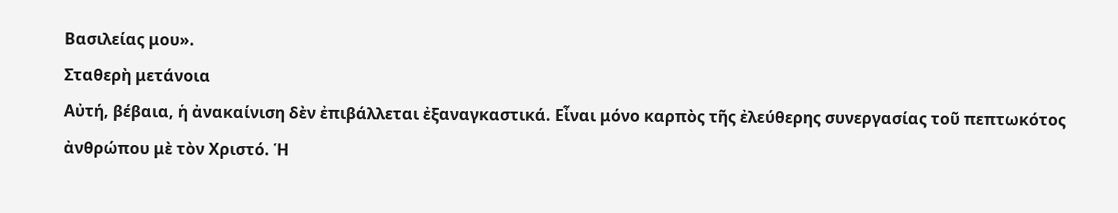Βασιλείας μου».
Σταθερὴ μετάνοια
Αὐτή, βέβαια, ἡ ἀνακαίνιση δὲν ἐπιβάλλεται ἐξαναγκαστικά. Εἶναι μόνο καρπὸς τῆς ἐλεύθερης συνεργασίας τοῦ πεπτωκότος ἀνθρώπου μὲ τὸν Χριστό. Ἡ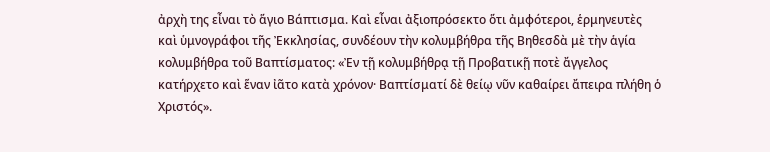ἀρχὴ της εἶναι τὸ ἅγιο Βάπτισμα. Καὶ εἶναι ἀξιοπρόσεκτο ὅτι ἀμφότεροι, ἑρμηνευτὲς καὶ ὑμνογράφοι τῆς Ἐκκλησίας, συνδέουν τὴν κολυμβήθρα τῆς Βηθεσδὰ μὲ τὴν ἁγία κολυμβήθρα τοῦ Βαπτίσματος: «Ἐν τῇ κολυμβήθρᾳ τῇ Προβατικῇ ποτὲ ἄγγελος κατήρχετο καὶ ἕναν ἰᾶτο κατὰ χρόνον· Βαπτίσματί δὲ θείῳ νῦν καθαίρει ἄπειρα πλήθη ὁ Χριστός».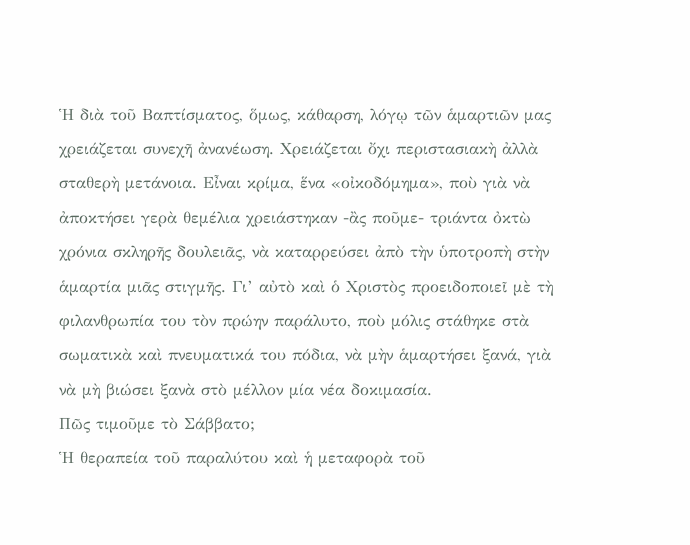Ἡ διὰ τοῦ Βαπτίσματος, ὅμως, κάθαρση, λόγῳ τῶν ἁμαρτιῶν μας χρειάζεται συνεχῆ ἀνανέωση. Χρειάζεται ὄχι περιστασιακὴ ἀλλὰ σταθερὴ μετάνοια. Εἶναι κρίμα, ἕνα «οἰκοδόμημα», ποὺ γιὰ νὰ ἀποκτήσει γερὰ θεμέλια χρειάστηκαν -ἂς ποῦμε- τριάντα ὀκτὼ χρόνια σκληρῆς δουλειᾶς, νὰ καταρρεύσει ἀπὸ τὴν ὑποτροπὴ στὴν ἁμαρτία μιᾶς στιγμῆς. Γι’ αὐτὸ καὶ ὁ Χριστὸς προειδοποιεῖ μὲ τὴ φιλανθρωπία του τὸν πρώην παράλυτο, ποὺ μόλις στάθηκε στὰ σωματικὰ καὶ πνευματικά του πόδια, νὰ μὴν ἁμαρτήσει ξανά, γιὰ νὰ μὴ βιώσει ξανὰ στὸ μέλλον μία νέα δοκιμασία.
Πῶς τιμοῦμε τὸ Σάββατο;
Ἡ θεραπεία τοῦ παραλύτου καὶ ἡ μεταφορὰ τοῦ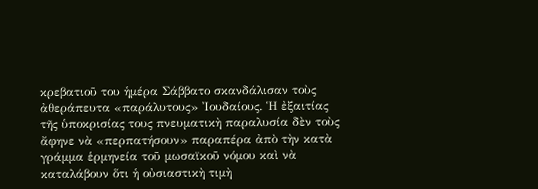κρεβατιοῦ του ἡμέρα Σάββατο σκανδάλισαν τοὺς ἀθεράπευτα «παράλυτους» Ἰουδαίους. Ἡ ἐξαιτίας τῆς ὑποκρισίας τους πνευματικὴ παραλυσία δὲν τοὺς ἄφηνε νὰ «περπατήσουν» παραπέρα ἀπὸ τὴν κατὰ γράμμα ἑρμηνεία τοῦ μωσαϊκοῦ νόμου καὶ νὰ καταλάβουν ὅτι ἡ οὐσιαστικὴ τιμὴ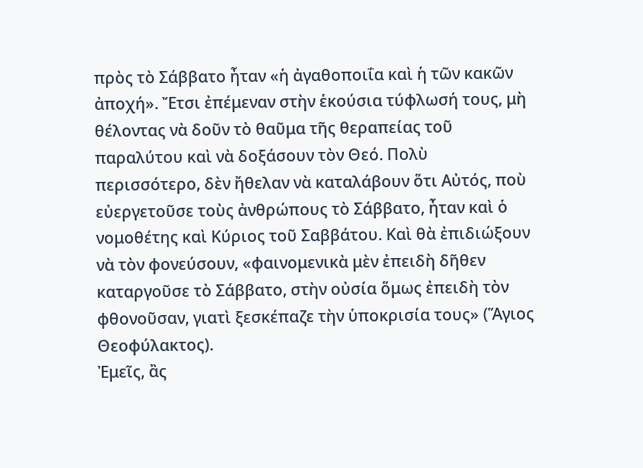πρὸς τὸ Σάββατο ἦταν «ἡ ἀγαθοποιΐα καὶ ἡ τῶν κακῶν ἀποχή». Ἔτσι ἐπέμεναν στὴν ἑκούσια τύφλωσή τους, μὴ θέλοντας νὰ δοῦν τὸ θαῦμα τῆς θεραπείας τοῦ παραλύτου καὶ νὰ δοξάσουν τὸν Θεό. Πολὺ περισσότερο, δὲν ἤθελαν νὰ καταλάβουν ὅτι Αὐτός, ποὺ εὐεργετοῦσε τοὺς ἀνθρώπους τὸ Σάββατο, ἦταν καὶ ὁ νομοθέτης καὶ Κύριος τοῦ Σαββάτου. Καὶ θὰ ἐπιδιώξουν νὰ τὸν φονεύσουν, «φαινομενικὰ μὲν ἐπειδὴ δῆθεν καταργοῦσε τὸ Σάββατο, στὴν οὐσία ὅμως ἐπειδὴ τὸν φθονοῦσαν, γιατὶ ξεσκέπαζε τὴν ὑποκρισία τους» (Ἅγιος Θεοφύλακτος).
Ἐμεῖς, ἂς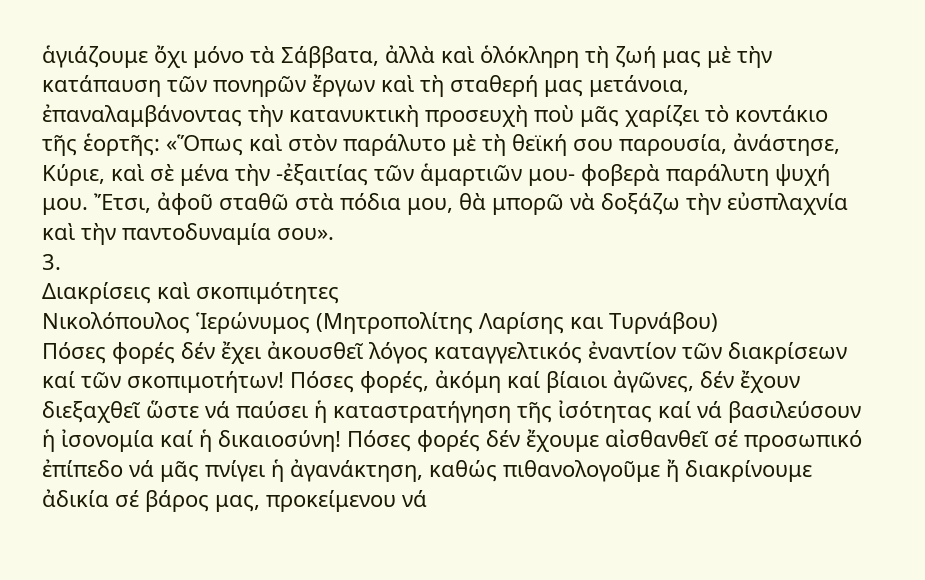ἁγιάζουμε ὄχι μόνο τὰ Σάββατα, ἀλλὰ καὶ ὁλόκληρη τὴ ζωή μας μὲ τὴν κατάπαυση τῶν πονηρῶν ἔργων καὶ τὴ σταθερή μας μετάνοια, ἐπαναλαμβάνοντας τὴν κατανυκτικὴ προσευχὴ ποὺ μᾶς χαρίζει τὸ κοντάκιο τῆς ἑορτῆς: «Ὅπως καὶ στὸν παράλυτο μὲ τὴ θεϊκή σου παρουσία, ἀνάστησε, Κύριε, καὶ σὲ μένα τὴν -ἐξαιτίας τῶν ἁμαρτιῶν μου- φοβερὰ παράλυτη ψυχή μου. Ἔτσι, ἀφοῦ σταθῶ στὰ πόδια μου, θὰ μπορῶ νὰ δοξάζω τὴν εὐσπλαχνία καὶ τὴν παντοδυναμία σου».
3.
Διακρίσεις καὶ σκοπιμότητες
Νικολόπουλος Ἱερώνυμος (Μητροπολίτης Λαρίσης και Τυρνάβου)
Πόσες φορές δέν ἔχει ἀκουσθεῖ λόγος καταγγελτικός ἐναντίον τῶν διακρίσεων καί τῶν σκοπιμοτήτων! Πόσες φορές, ἀκόμη καί βίαιοι ἀγῶνες, δέν ἔχουν διεξαχθεῖ ὥστε νά παύσει ἡ καταστρατήγηση τῆς ἰσότητας καί νά βασιλεύσουν ἡ ἰσονομία καί ἡ δικαιοσύνη! Πόσες φορές δέν ἔχουμε αἰσθανθεῖ σέ προσωπικό ἐπίπεδο νά μᾶς πνίγει ἡ ἀγανάκτηση, καθώς πιθανολογοῦμε ἤ διακρίνουμε ἀδικία σέ βάρος μας, προκείμενου νά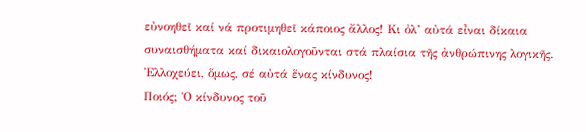εὐνοηθεῖ καί νά προτιμηθεῖ κάποιος ἄλλος! Κι ὀλ’ αὐτά εἶναι δίκαια συναισθήματα καί δικαιολογοῦνται στά πλαίσια τῆς ἀνθρώπινης λογικῆς. Ἐλλοχεύει, ὅμως, σέ αὐτά ἕνας κίνδυνος!
Ποιός; Ὁ κίνδυνος τοῦ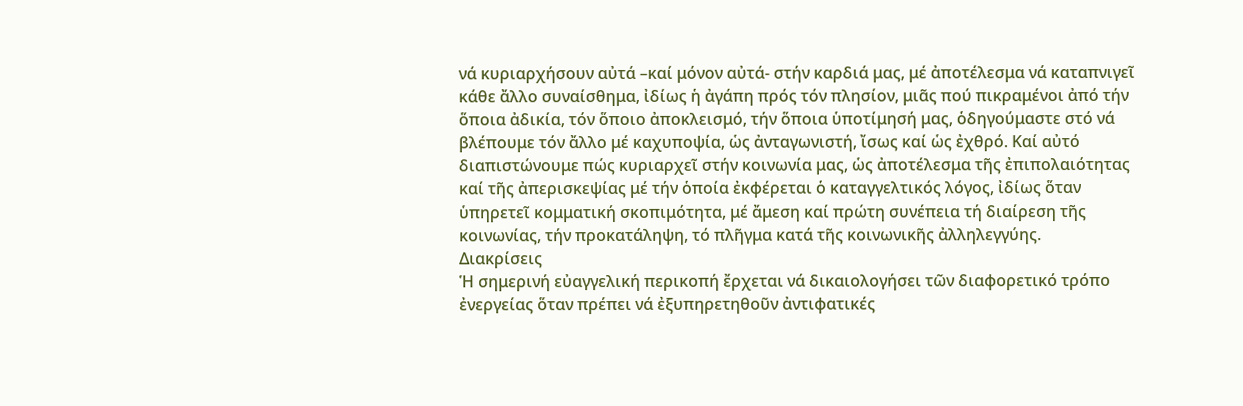νά κυριαρχήσουν αὐτά –καί μόνον αὐτά- στήν καρδιά μας, μέ ἀποτέλεσμα νά καταπνιγεῖ κάθε ἄλλο συναίσθημα, ἰδίως ἡ ἀγάπη πρός τόν πλησίον, μιᾶς πού πικραμένοι ἀπό τήν ὅποια ἀδικία, τόν ὅποιο ἀποκλεισμό, τήν ὅποια ὑποτίμησή μας, ὁδηγούμαστε στό νά βλέπουμε τόν ἄλλο μέ καχυποψία, ὡς ἀνταγωνιστή, ἴσως καί ὡς ἐχθρό. Καί αὐτό διαπιστώνουμε πώς κυριαρχεῖ στήν κοινωνία μας, ὡς ἀποτέλεσμα τῆς ἐπιπολαιότητας καί τῆς ἀπερισκεψίας μέ τήν ὁποία ἐκφέρεται ὁ καταγγελτικός λόγος, ἰδίως ὅταν ὑπηρετεῖ κομματική σκοπιμότητα, μέ ἄμεση καί πρώτη συνέπεια τή διαίρεση τῆς κοινωνίας, τήν προκατάληψη, τό πλῆγμα κατά τῆς κοινωνικῆς ἀλληλεγγύης.
Διακρίσεις
Ἡ σημερινή εὐαγγελική περικοπή ἔρχεται νά δικαιολογήσει τῶν διαφορετικό τρόπο ἐνεργείας ὅταν πρέπει νά ἐξυπηρετηθοῦν ἀντιφατικές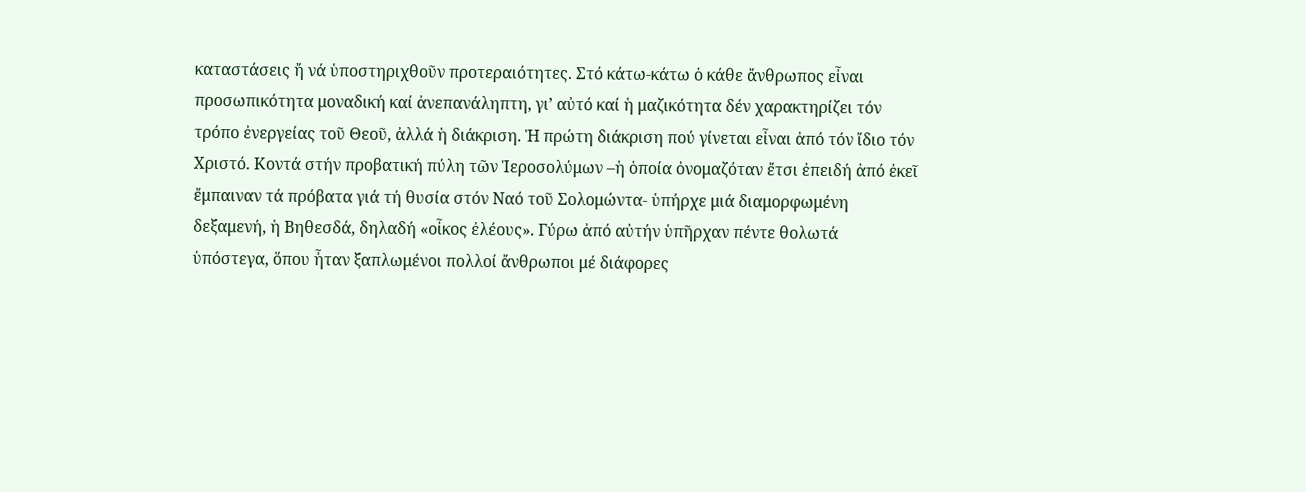καταστάσεις ἤ νά ὑποστηριχθοῦν προτεραιότητες. Στό κάτω-κάτω ὁ κάθε ἄνθρωπος εἶναι προσωπικότητα μοναδική καί ἀνεπανάληπτη, γι’ αὐτό καί ἡ μαζικότητα δέν χαρακτηρίζει τόν τρόπο ἐνεργείας τοῦ Θεοῦ, ἀλλά ἡ διάκριση. Ἡ πρώτη διάκριση πού γίνεται εἶναι ἀπό τόν ἴδιο τόν Χριστό. Κοντά στήν προβατική πύλη τῶν Ἱεροσολύμων –ἡ ὁποία ὀνομαζόταν ἔτσι ἐπειδή ἀπό ἐκεῖ ἔμπαιναν τά πρόβατα γιά τή θυσία στόν Ναό τοῦ Σολομώντα- ὑπήρχε μιά διαμορφωμένη δεξαμενή, ἡ Βηθεσδά, δηλαδή «οἶκος ἐλέους». Γύρω ἀπό αὐτήν ὑπῆρχαν πέντε θολωτά ὑπόστεγα, ὅπου ἦταν ξαπλωμένοι πολλοί ἄνθρωποι μέ διάφορες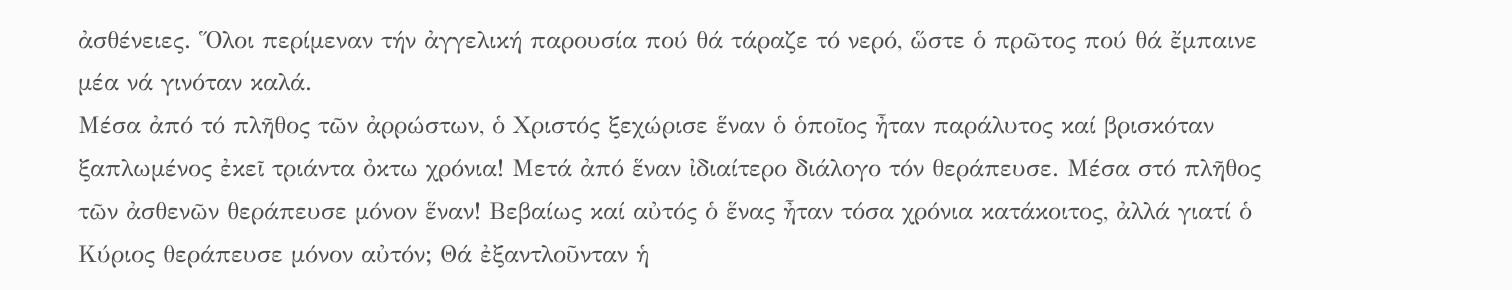ἀσθένειες. Ὅλοι περίμεναν τήν ἀγγελική παρουσία πού θά τάραζε τό νερό, ὥστε ὁ πρῶτος πού θά ἔμπαινε μέα νά γινόταν καλά.
Μέσα ἀπό τό πλῆθος τῶν ἀρρώστων, ὁ Χριστός ξεχώρισε ἕναν ὁ ὁποῖος ἦταν παράλυτος καί βρισκόταν ξαπλωμένος ἐκεῖ τριάντα ὀκτω χρόνια! Μετά ἀπό ἕναν ἰδιαίτερο διάλογο τόν θεράπευσε. Μέσα στό πλῆθος τῶν ἀσθενῶν θεράπευσε μόνον ἕναν! Βεβαίως καί αὐτός ὁ ἕνας ἦταν τόσα χρόνια κατάκοιτος, ἀλλά γιατί ὁ Κύριος θεράπευσε μόνον αὐτόν; Θά ἐξαντλοῦνταν ἡ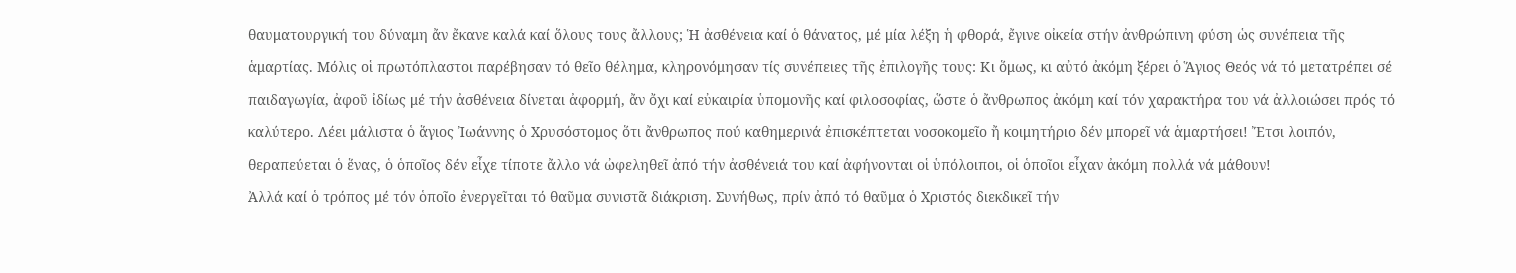θαυματουργική του δύναμη ἄν ἔκανε καλά καί ὅλους τους ἄλλους; Ἡ ἀσθένεια καί ὁ θάνατος, μέ μία λέξη ἡ φθορά, ἔγινε οἰκεία στήν ἀνθρώπινη φύση ὡς συνέπεια τῆς ἁμαρτίας. Μόλις οἱ πρωτόπλαστοι παρέβησαν τό θεῖο θέλημα, κληρονόμησαν τίς συνέπειες τῆς ἐπιλογῆς τους: Κι ὅμως, κι αὐτό ἀκόμη ξέρει ὁ Ἅγιος Θεός νά τό μετατρέπει σέ παιδαγωγία, ἀφοῦ ἰδίως μέ τήν ἀσθένεια δίνεται ἀφορμή, ἄν ὄχι καί εὐκαιρία ὑπομονῆς καί φιλοσοφίας, ὥστε ὁ ἄνθρωπος ἀκόμη καί τόν χαρακτήρα του νά ἀλλοιώσει πρός τό καλύτερο. Λέει μάλιστα ὁ ἅγιος Ἰωάννης ὁ Χρυσόστομος ὅτι ἄνθρωπος πού καθημερινά ἐπισκέπτεται νοσοκομεῖο ἤ κοιμητήριο δέν μπορεῖ νά ἁμαρτήσει! Ἔτσι λοιπόν, θεραπεύεται ὁ ἕνας, ὁ ὁποῖος δέν εἶχε τίποτε ἄλλο νά ὠφεληθεῖ ἀπό τήν ἀσθένειά του καί ἀφήνονται οἱ ὑπόλοιποι, οἱ ὁποῖοι εἶχαν ἀκόμη πολλά νά μάθουν!
Ἀλλά καί ὁ τρόπος μέ τόν ὁποῖο ἐνεργεῖται τό θαῦμα συνιστᾶ διάκριση. Συνήθως, πρίν ἀπό τό θαῦμα ὁ Χριστός διεκδικεῖ τήν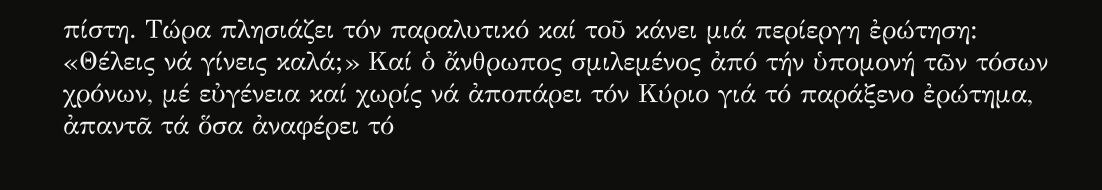πίστη. Τώρα πλησιάζει τόν παραλυτικό καί τοῦ κάνει μιά περίεργη ἐρώτηση: «Θέλεις νά γίνεις καλά;» Καί ὁ ἄνθρωπος σμιλεμένος ἀπό τήν ὑπομονή τῶν τόσων χρόνων, μέ εὐγένεια καί χωρίς νά ἀποπάρει τόν Κύριο γιά τό παράξενο ἐρώτημα, ἀπαντᾶ τά ὅσα ἀναφέρει τό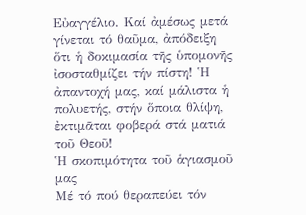Εὐαγγέλιο. Καί ἀμέσως μετά γίνεται τό θαῦμα, ἀπόδειξη ὅτι ἡ δοκιμασία τῆς ὑπομονῆς ἰσοσταθμίζει τήν πίστη! Ἡ ἀπαντοχή μας, καί μάλιστα ἡ πολυετής, στήν ὅποια θλίψη, ἐκτιμᾶται φοβερά στά ματιά τοῦ Θεοῦ!
Ἡ σκοπιμότητα τοῦ ἁγιασμοῦ μας
Μέ τό πού θεραπεύει τόν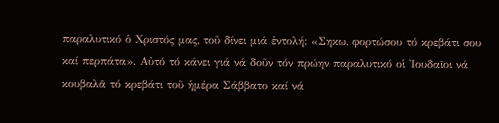παραλυτικό ὁ Χριστός μας, τοῦ δίνει μιά ἐντολή: «Σηκω, φορτώσου τό κρεβάτι σου καί περπάτα». Αὐτό τό κάνει γιά νά δοῦν τόν πρώην παραλυτικό οἱ Ἰουδαῖοι νά κουβαλᾶ τό κρεβάτι τοῦ ἡμέρα Σάββατο καί νά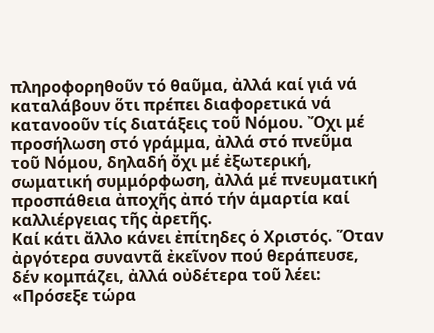πληροφορηθοῦν τό θαῦμα, ἀλλά καί γιά νά καταλάβουν ὅτι πρέπει διαφορετικά νά κατανοοῦν τίς διατάξεις τοῦ Νόμου. Ὄχι μέ προσήλωση στό γράμμα, ἀλλά στό πνεῦμα τοῦ Νόμου, δηλαδή ὄχι μέ ἐξωτερική, σωματική συμμόρφωση, ἀλλά μέ πνευματική προσπάθεια ἀποχῆς ἀπό τήν ἁμαρτία καί καλλιέργειας τῆς ἀρετῆς.
Καί κάτι ἄλλο κάνει ἐπίτηδες ὁ Χριστός. Ὅταν ἀργότερα συναντᾶ ἐκεῖνον πού θεράπευσε, δέν κομπάζει, ἀλλά οὐδέτερα τοῦ λέει: «Πρόσεξε τώρα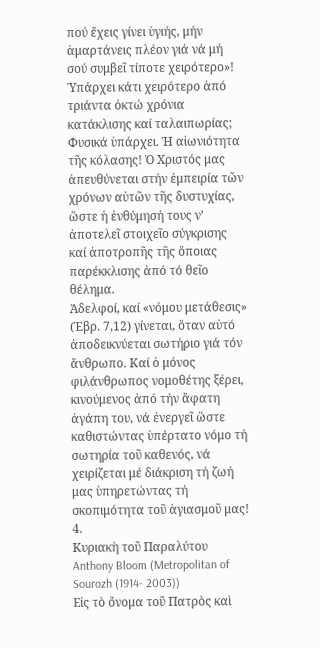πού ἔχεις γίνει ὑγιής, μήν ἁμαρτάνεις πλέον γιά νά μή σού συμβεῖ τίποτε χειρότερο»! Ὑπάρχει κάτι χειρότερο ἀπό τριάντα ὀκτώ χρόνια κατάκλισης καί ταλαιπωρίας; Φυσικά ὑπάρχει. Ἡ αἰωνιότητα τῆς κόλασης! Ὁ Χριστός μας ἀπευθύνεται στήν ἐμπειρία τῶν χρόνων αὐτῶν τῆς δυστυχίας, ὥστε ἡ ἐνθύμησή τους ν’ ἀποτελεῖ στοιχεῖο σύγκρισης καί ἀποτροπῆς τῆς ὅποιας παρέκκλισης ἀπό τό θεῖο θέλημα.
Ἀδελφοί, καί «νόμου μετάθεσις» (Ἑβρ. 7,12) γίνεται, ὅταν αὐτό ἀποδεικνύεται σωτήριο γιά τόν ἄνθρωπο. Καί ὁ μόνος φιλάνθρωπος νομοθέτης ξέρει, κινούμενος ἀπό τήν ἄφατη ἀγάπη του, νά ἐνεργεῖ ὥστε καθιστώντας ὑπέρτατο νόμο τή σωτηρία τοῦ καθενός, νά χειρίζεται μέ διάκριση τή ζωή μας ὑπηρετώντας τή σκοπιμότητα τοῦ ἁγιασμοῦ μας!
4.
Κυριακὴ τοῦ Παραλύτου
Anthony Bloom (Metropolitan of Sourozh (1914- 2003))
Εἰς τὸ ὄνομα τοῦ Πατρὸς καὶ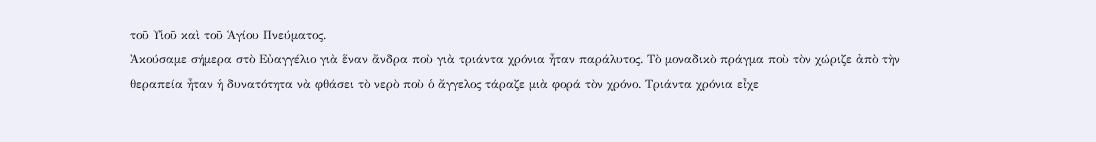τοῦ Υἱοῦ καὶ τοῦ Ἁγίου Πνεύματος.
Ἀκούσαμε σήμερα στὸ Εὐαγγέλιο γιὰ ἕναν ἄνδρα ποὺ γιὰ τριάντα χρόνια ἦταν παράλυτος. Τὸ μοναδικὸ πράγμα ποὺ τὸν χώριζε ἀπὸ τὴν θεραπεία ἦταν ἡ δυνατότητα νὰ φθάσει τὸ νερὸ ποὺ ὁ ἄγγελος τάραζε μιὰ φορά τὸν χρόνο. Τριάντα χρόνια εἶχε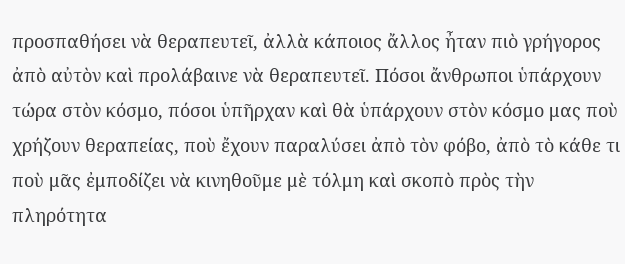προσπαθήσει νὰ θεραπευτεῖ, ἀλλὰ κάποιος ἄλλος ἦταν πιὸ γρήγορος ἀπὸ αὐτὸν καὶ προλάβαινε νὰ θεραπευτεῖ. Πόσοι ἄνθρωποι ὑπάρχουν τώρα στὸν κόσμο, πόσοι ὑπῆρχαν καὶ θὰ ὑπάρχουν στὸν κόσμο μας ποὺ χρήζουν θεραπείας, ποὺ ἔχουν παραλύσει ἀπὸ τὸν φόβο, ἀπὸ τὸ κάθε τι ποὺ μᾶς ἐμποδίζει νὰ κινηθοῦμε μὲ τόλμη καὶ σκοπὸ πρὸς τὴν πληρότητα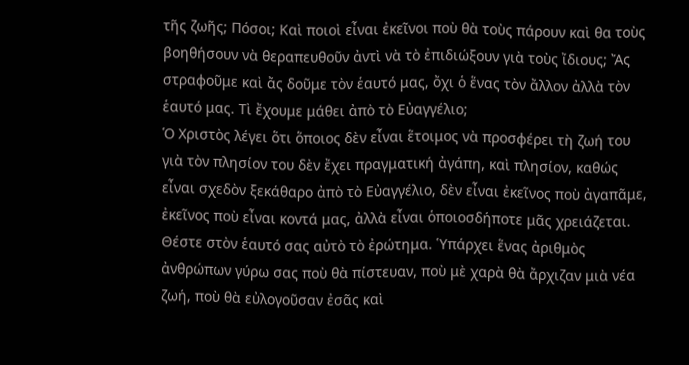τῆς ζωῆς; Πόσοι; Καὶ ποιοὶ εἶναι ἐκεῖνοι ποὺ θὰ τοὺς πάρουν καὶ θα τοὺς βοηθήσουν νὰ θεραπευθοῦν ἀντὶ νὰ τὸ ἐπιδιώξουν γιὰ τοὺς ἴδιους; Ἄς στραφοῦμε καὶ ἄς δοῦμε τὸν ἑαυτό μας, ὄχι ὁ ἕνας τὸν ἄλλον ἀλλὰ τὸν ἑαυτό μας. Τὶ ἔχουμε μάθει ἀπὸ τὸ Εὐαγγέλιο;
Ὁ Χριστὸς λέγει ὅτι ὅποιος δὲν εἶναι ἕτοιμος νὰ προσφέρει τὴ ζωή του γιὰ τὸν πλησίον του δὲν ἔχει πραγματική ἀγάπη, καὶ πλησίον, καθώς εἶναι σχεδὸν ξεκάθαρο ἀπὸ τὸ Εὐαγγέλιο, δὲν εἶναι ἐκεῖνος ποὺ ἀγαπᾶμε, ἐκεῖνος ποὺ εἶναι κοντά μας, ἀλλὰ εἶναι ὁποιοσδήποτε μᾶς χρειάζεται. Θέστε στὸν ἑαυτό σας αὐτὸ τὸ ἐρώτημα. Ὑπάρχει ἕνας ἀριθμὸς ἀνθρώπων γύρω σας ποὺ θὰ πίστευαν, ποὺ μὲ χαρὰ θὰ ἄρχιζαν μιὰ νέα ζωή, ποὺ θὰ εὐλογοῦσαν ἐσᾶς καὶ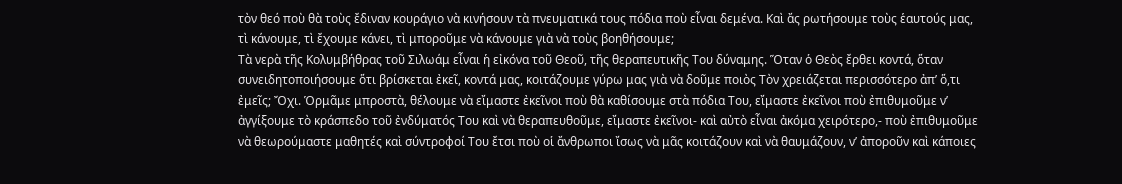τὸν θεό ποὺ θὰ τοὺς ἔδιναν κουράγιο νὰ κινήσουν τὰ πνευματικά τους πόδια ποὺ εἶναι δεμένα. Καὶ ἄς ρωτήσουμε τοὺς ἑαυτούς μας, τὶ κάνουμε, τὶ ἔχουμε κάνει, τὶ μποροῦμε νὰ κάνουμε γιὰ νὰ τοὺς βοηθήσουμε;
Τὰ νερὰ τῆς Κολυμβήθρας τοῦ Σιλωάμ εἶναι ἡ εἰκόνα τοῦ Θεοῦ, τῆς θεραπευτικῆς Του δύναμης. Ὅταν ὁ Θεὸς ἔρθει κοντά, ὅταν συνειδητοποιήσουμε ὅτι βρίσκεται ἐκεῖ, κοντά μας, κοιτάζουμε γύρω μας γιὰ νὰ δοῦμε ποιὸς Τὸν χρειάζεται περισσότερο ἀπ’ ὅ,τι ἐμεῖς; Ὄχι. Ὁρμᾶμε μπροστὰ, θέλουμε νὰ εἴμαστε ἐκεῖνοι ποὺ θὰ καθίσουμε στὰ πόδια Του, εἴμαστε ἐκεῖνοι ποὺ ἐπιθυμοῦμε ν’ ἀγγίξουμε τὸ κράσπεδο τοῦ ἐνδύματός Του καὶ νὰ θεραπευθοῦμε, εἴμαστε ἐκεῖνοι- καὶ αὐτὸ εἶναι ἀκόμα χειρότερο,- ποὺ ἐπιθυμοῦμε νὰ θεωρούμαστε μαθητές καὶ σύντροφοί Του ἔτσι ποὺ οἱ ἄνθρωποι ἴσως νὰ μᾶς κοιτάζουν καὶ νὰ θαυμάζουν, ν’ ἀποροῦν καὶ κάποιες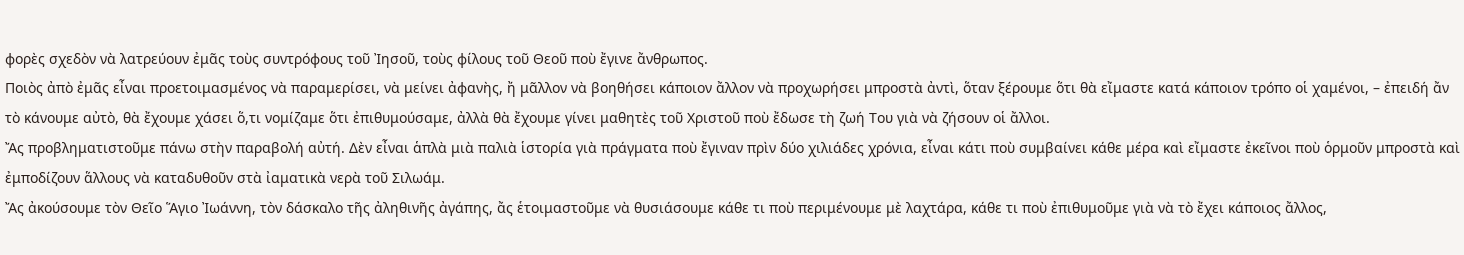φορὲς σχεδὸν νὰ λατρεύουν ἐμᾶς τοὺς συντρόφους τοῦ Ἰησοῦ, τοὺς φίλους τοῦ Θεοῦ ποὺ ἔγινε ἄνθρωπος.
Ποιὸς ἀπὸ ἐμᾶς εἶναι προετοιμασμένος νὰ παραμερίσει, νὰ μείνει ἀφανὴς, ἤ μᾶλλον νὰ βοηθήσει κάποιον ἄλλον νὰ προχωρήσει μπροστὰ ἀντὶ, ὅταν ξέρουμε ὅτι θὰ εἴμαστε κατά κάποιον τρόπο οἱ χαμένοι, – ἐπειδή ἄν τὸ κάνουμε αὐτὸ, θὰ ἔχουμε χάσει ὅ,τι νομίζαμε ὅτι ἐπιθυμούσαμε, ἀλλὰ θὰ ἔχουμε γίνει μαθητὲς τοῦ Χριστοῦ ποὺ ἔδωσε τὴ ζωή Του γιὰ νὰ ζήσουν οἱ ἄλλοι.
Ἄς προβληματιστοῦμε πάνω στὴν παραβολή αὐτή. Δὲν εἶναι ἁπλὰ μιὰ παλιὰ ἱστορία γιὰ πράγματα ποὺ ἔγιναν πρὶν δύο χιλιάδες χρόνια, εἶναι κάτι ποὺ συμβαίνει κάθε μέρα καὶ εἴμαστε ἐκεῖνοι ποὺ ὁρμοῦν μπροστὰ καὶ ἐμποδίζουν ἅλλους νὰ καταδυθοῦν στὰ ἰαματικὰ νερὰ τοῦ Σιλωάμ.
Ἄς ἀκούσουμε τὸν Θεῖο Ἅγιο Ἰωάννη, τὸν δάσκαλο τῆς ἀληθινῆς ἀγάπης, ἄς ἑτοιμαστοῦμε νὰ θυσιάσουμε κάθε τι ποὺ περιμένουμε μὲ λαχτάρα, κάθε τι ποὺ ἐπιθυμοῦμε γιὰ νὰ τὸ ἔχει κάποιος ἄλλος,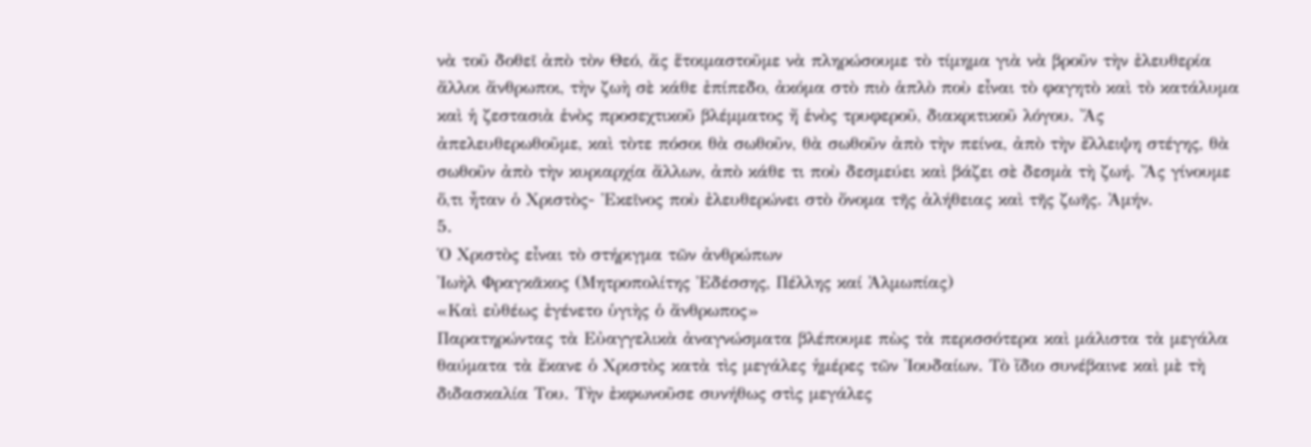νὰ τοῦ δοθεῖ ἀπὸ τὸν Θεό, ἄς ἕτοιμαστοῦμε νὰ πληρώσουμε τὸ τίμημα γιὰ νὰ βροῦν τὴν ἐλευθερία ἄλλοι ἄνθρωποι, τὴν ζωὴ σὲ κάθε ἐπίπεδο, ἀκόμα στὸ πιὸ ἁπλὸ ποὺ εἶναι τὸ φαγητὸ καὶ τὸ κατάλυμα καὶ ἡ ζεστασιὰ ἑνὸς προσεχτικοῦ βλέμματος ἤ ἑνὸς τρυφεροῦ, διακριτικοῦ λόγου. Ἄς ἀπελευθερωθοῦμε, καὶ τὸτε πόσοι θὰ σωθοῦν, θὰ σωθοῦν ἀπὸ τὴν πείνα, ἀπὸ τὴν ἔλλειψη στέγης, θὰ σωθοῦν ἀπὸ τὴν κυριαρχία ἄλλων, ἀπὸ κάθε τι ποὺ δεσμεύει καὶ βάζει σὲ δεσμὰ τὴ ζωή. Ἄς γίνουμε ὅ,τι ἦταν ὁ Χριστὸς- Ἐκεῖνος ποὺ ἐλευθερώνει στὸ ὄνομα τῆς ἀλήθειας καὶ τῆς ζωῆς. Ἀμήν.
5.
Ὁ Χριστὸς εἶναι τὸ στήριγμα τῶν ἀνθρώπων
Ἰωὴλ Φραγκᾶκος (Μητροπολίτης Ἐδέσσης, Πέλλης καί Ἀλμωπίας)
«Καὶ εὐθέως ἐγένετο ὑγιὴς ὁ ἄνθρωπος»
Παρατηρώντας τὰ Εὐαγγελικὰ ἀναγνώσματα βλέπουμε πὼς τὰ περισσότερα καὶ μάλιστα τὰ μεγάλα θαύματα τὰ ἔκανε ὁ Χριστὸς κατὰ τὶς μεγάλες ἡμέρες τῶν Ἰουδαίων. Τὸ ἴδιο συνέβαινε καὶ μὲ τὴ διδασκαλία Του. Τὴν ἐκφωνοῦσε συνήθως στὶς μεγάλες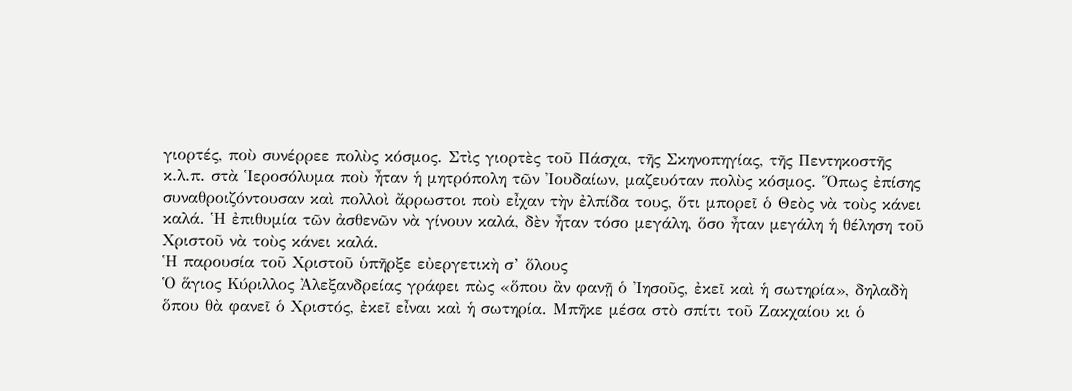γιορτές, ποὺ συνέρρεε πολὺς κόσμος. Στὶς γιορτὲς τοῦ Πάσχα, τῆς Σκηνοπηγίας, τῆς Πεντηκοστῆς κ.λ.π. στὰ Ἱεροσόλυμα ποὺ ἦταν ἡ μητρόπολη τῶν Ἰουδαίων, μαζευόταν πολὺς κόσμος. Ὅπως ἐπίσης συναθροιζόντουσαν καὶ πολλοὶ ἄρρωστοι ποὺ εἶχαν τὴν ἐλπίδα τους, ὅτι μπορεῖ ὁ Θεὸς νὰ τοὺς κάνει καλά. Ἡ ἐπιθυμία τῶν ἀσθενῶν νὰ γίνουν καλά, δὲν ἦταν τόσο μεγάλη, ὅσο ἦταν μεγάλη ἡ θέληση τοῦ Χριστοῦ νὰ τοὺς κάνει καλά.
Ἡ παρουσία τοῦ Χριστοῦ ὑπῆρξε εὐεργετικὴ σ’ ὅλους
Ὁ ἅγιος Κύριλλος Ἀλεξανδρείας γράφει πὼς «ὅπου ἂν φανῇ ὁ Ἰησοῦς, ἐκεῖ καὶ ἡ σωτηρία», δηλαδὴ ὅπου θὰ φανεῖ ὁ Χριστός, ἐκεῖ εἶναι καὶ ἡ σωτηρία. Μπῆκε μέσα στὸ σπίτι τοῦ Ζακχαίου κι ὁ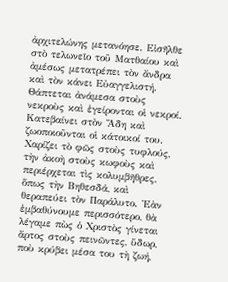ἀρχιτελώνης μετανόησε. Εἰσῆλθε στὸ τελωνεῖο τοῦ Ματθαίου καὶ ἀμέσως μετατρέπει τὸν ἄνδρα καὶ τὸν κάνει Εὐαγγελιστή. Θάπτεται ἀνάμεσα στοὺς νεκροὺς καὶ ἐγείρονται οἱ νεκροί. Κατεβαίνει στὸν Ἅδη καὶ ζωοποιοῦνται οἱ κάτοικοί του. Χαρίζει τὸ φῶς στοὺς τυφλούς, τὴν ἀκοὴ στοὺς κωφοὺς καὶ περιέρχεται τὶς κολυμβῆθρες, ὅπως τὴν Βηθεσδά, καὶ θεραπεύει τὸν Παράλυτο. Ἐὰν ἐμβαθύνουμε περισσότερο, θὰ λέγαμε πὼς ὁ Χριστὸς γίνεται ἄρτος στοὺς πεινῶντες, ὕδωρ, ποὺ κρύβει μέσα του τὴ ζωή,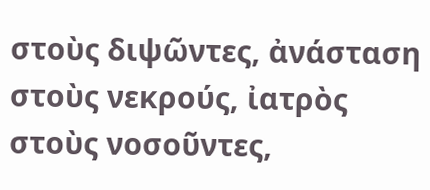στοὺς διψῶντες, ἀνάσταση στοὺς νεκρούς, ἰατρὸς στοὺς νοσοῦντες,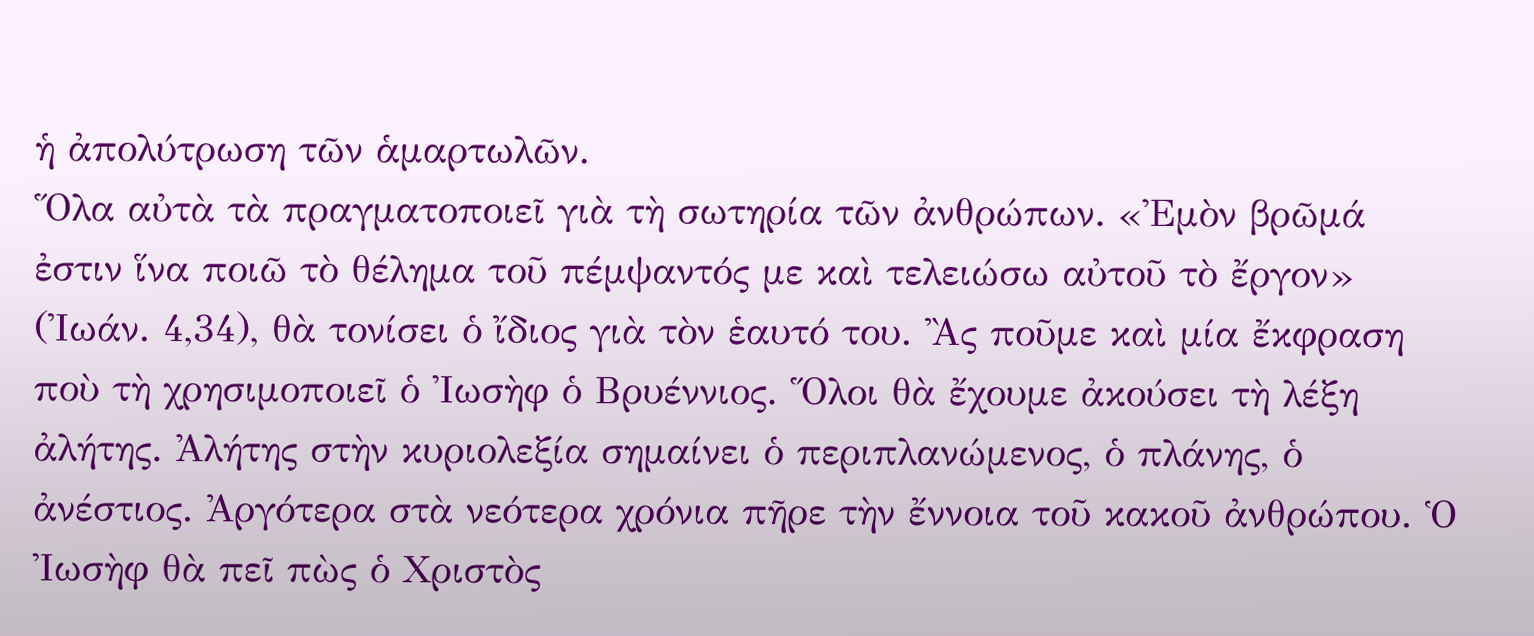ἡ ἀπολύτρωση τῶν ἁμαρτωλῶν.
Ὅλα αὐτὰ τὰ πραγματοποιεῖ γιὰ τὴ σωτηρία τῶν ἀνθρώπων. «Ἐμὸν βρῶμά ἐστιν ἵνα ποιῶ τὸ θέλημα τοῦ πέμψαντός με καὶ τελειώσω αὐτοῦ τὸ ἔργον» (Ἰωάν. 4,34), θὰ τονίσει ὁ ἴδιος γιὰ τὸν ἑαυτό του. Ἂς ποῦμε καὶ μία ἔκφραση ποὺ τὴ χρησιμοποιεῖ ὁ Ἰωσὴφ ὁ Βρυέννιος. Ὅλοι θὰ ἔχουμε ἀκούσει τὴ λέξη ἀλήτης. Ἀλήτης στὴν κυριολεξία σημαίνει ὁ περιπλανώμενος, ὁ πλάνης, ὁ ἀνέστιος. Ἀργότερα στὰ νεότερα χρόνια πῆρε τὴν ἔννοια τοῦ κακοῦ ἀνθρώπου. Ὁ Ἰωσὴφ θὰ πεῖ πὼς ὁ Χριστὸς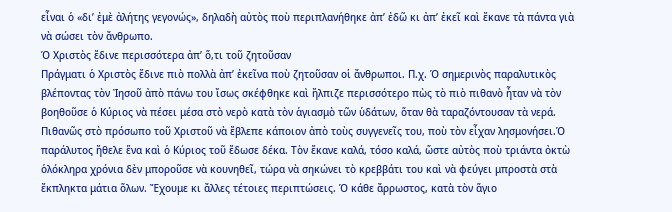εἶναι ὁ «δι’ ἐμὲ ἀλήτης γεγονώς», δηλαδὴ αὐτὸς ποὺ περιπλανήθηκε ἀπ’ ἐδῶ κι ἀπ’ ἐκεῖ καὶ ἔκανε τὰ πάντα γιὰ νὰ σώσει τὸν ἄνθρωπο.
Ὁ Χριστὸς ἔδινε περισσότερα ἀπ’ ὅ,τι τοῦ ζητοῦσαν
Πράγματι ὁ Χριστὸς ἔδινε πιὸ πολλὰ ἀπ’ ἐκεῖνα ποὺ ζητοῦσαν οἱ ἄνθρωποι. Π.χ. Ὁ σημερινὸς παραλυτικὸς βλέποντας τὸν Ἰησοῦ ἀπὸ πάνω του ἴσως σκέφθηκε καὶ ἤλπιζε περισσότερο πὼς τὸ πιὸ πιθανὸ ἦταν νὰ τὸν βοηθοῦσε ὁ Κύριος νὰ πέσει μέσα στὸ νερὸ κατὰ τὸν ἁγιασμὸ τῶν ὑδάτων, ὅταν θὰ ταραζόντουσαν τὰ νερά. Πιθανῶς στὸ πρόσωπο τοῦ Χριστοῦ νὰ ἔβλεπε κάποιον ἀπὸ τοὺς συγγενεῖς του, ποὺ τὸν εἶχαν λησμονήσει.Ὁ παράλυτος ἤθελε ἕνα καὶ ὁ Κύριος τοῦ ἔδωσε δέκα. Τὸν ἔκανε καλά, τόσο καλά, ὥστε αὐτὸς ποὺ τριάντα ὀκτὼ ὁλόκληρα χρόνια δὲν μποροῦσε νὰ κουνηθεῖ, τώρα νὰ σηκώνει τὸ κρεββάτι του καὶ νὰ φεύγει μπροστὰ στὰ ἔκπληκτα μάτια ὅλων. Ἔχουμε κι ἄλλες τέτοιες περιπτώσεις. Ὁ κάθε ἄρρωστος, κατὰ τὸν ἅγιο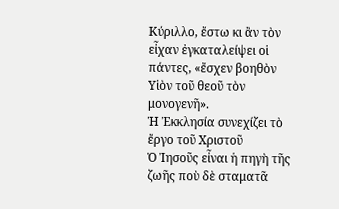Κύριλλο, ἔστω κι ἂν τὸν εἶχαν ἐγκαταλείψει οἱ πάντες, «ἔσχεν βοηθὸν Υἱὸν τοῦ θεοῦ τὸν μονογενῆ».
Ἡ Ἐκκλησία συνεχίζει τὸ ἔργο τοῦ Χριστοῦ
Ὁ Ἰησοῦς εἶναι ἡ πηγὴ τῆς ζωῆς ποὺ δὲ σταματᾶ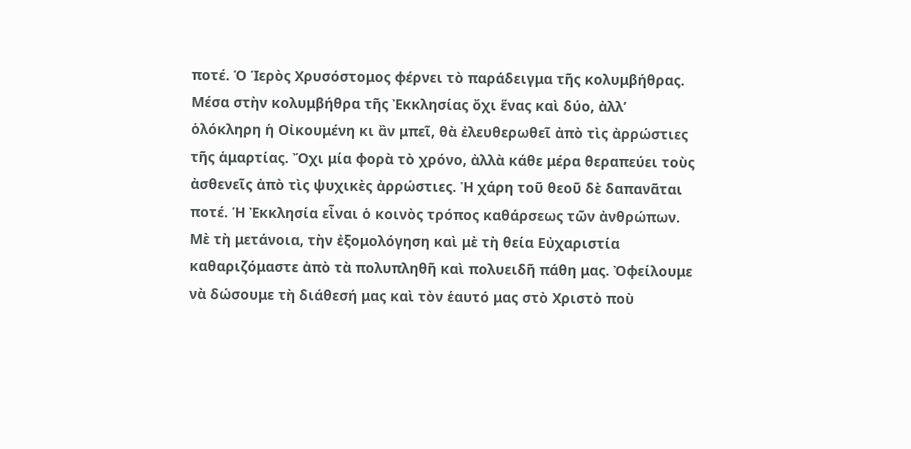ποτέ. Ὁ Ἱερὸς Χρυσόστομος φέρνει τὸ παράδειγμα τῆς κολυμβήθρας. Μέσα στὴν κολυμβήθρα τῆς Ἐκκλησίας ὄχι ἕνας καὶ δύο, ἀλλ’ ὁλόκληρη ἡ Οἰκουμένη κι ἂν μπεῖ, θὰ ἐλευθερωθεῖ ἀπὸ τὶς ἀρρώστιες τῆς ἁμαρτίας. Ὄχι μία φορὰ τὸ χρόνο, ἀλλὰ κάθε μέρα θεραπεύει τοὺς ἀσθενεῖς ἀπὸ τὶς ψυχικὲς ἀρρώστιες. Ἡ χάρη τοῦ θεοῦ δὲ δαπανᾶται ποτέ. Ἡ Ἐκκλησία εἶναι ὁ κοινὸς τρόπος καθάρσεως τῶν ἀνθρώπων. Μὲ τὴ μετάνοια, τὴν ἐξομολόγηση καὶ μὲ τὴ θεία Εὐχαριστία καθαριζόμαστε ἀπὸ τὰ πολυπληθῆ καὶ πολυειδῆ πάθη μας. Ὀφείλουμε νὰ δώσουμε τὴ διάθεσή μας καὶ τὸν ἑαυτό μας στὸ Χριστὸ ποὺ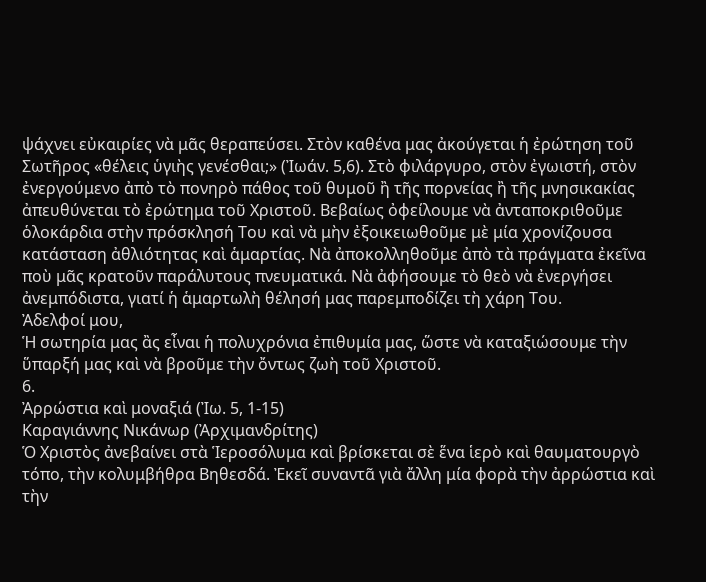ψάχνει εὐκαιρίες νὰ μᾶς θεραπεύσει. Στὸν καθένα μας ἀκούγεται ἡ ἐρώτηση τοῦ Σωτῆρος «θέλεις ὑγιὴς γενέσθαι;» (Ἰωάν. 5,6). Στὸ φιλάργυρο, στὸν ἐγωιστή, στὸν ἐνεργούμενο ἀπὸ τὸ πονηρὸ πάθος τοῦ θυμοῦ ἢ τῆς πορνείας ἢ τῆς μνησικακίας ἀπευθύνεται τὸ ἐρώτημα τοῦ Χριστοῦ. Βεβαίως ὀφείλουμε νὰ ἀνταποκριθοῦμε ὁλοκάρδια στὴν πρόσκλησή Του καὶ νὰ μὴν ἐξοικειωθοῦμε μὲ μία χρονίζουσα κατάσταση ἀθλιότητας καὶ ἁμαρτίας. Νὰ ἀποκολληθοῦμε ἀπὸ τὰ πράγματα ἐκεῖνα ποὺ μᾶς κρατοῦν παράλυτους πνευματικά. Νὰ ἀφήσουμε τὸ θεὸ νὰ ἐνεργήσει ἀνεμπόδιστα, γιατί ἡ ἁμαρτωλὴ θέλησή μας παρεμποδίζει τὴ χάρη Του.
Ἀδελφοί μου,
Ἡ σωτηρία μας ἂς εἶναι ἡ πολυχρόνια ἐπιθυμία μας, ὥστε νὰ καταξιώσουμε τὴν ὕπαρξή μας καὶ νὰ βροῦμε τὴν ὄντως ζωὴ τοῦ Χριστοῦ.
6.
Ἀρρώστια καὶ μοναξιά (Ἰω. 5, 1-15)
Καραγιάννης Νικάνωρ (Ἀρχιμανδρίτης)
Ὁ Χριστὸς ἀνεβαίνει στὰ Ἱεροσόλυμα καὶ βρίσκεται σὲ ἕνα ἱερὸ καὶ θαυματουργὸ τόπο, τὴν κολυμβήθρα Βηθεσδά. Ἐκεῖ συναντᾶ γιὰ ἄλλη μία φορὰ τὴν ἀρρώστια καὶ τὴν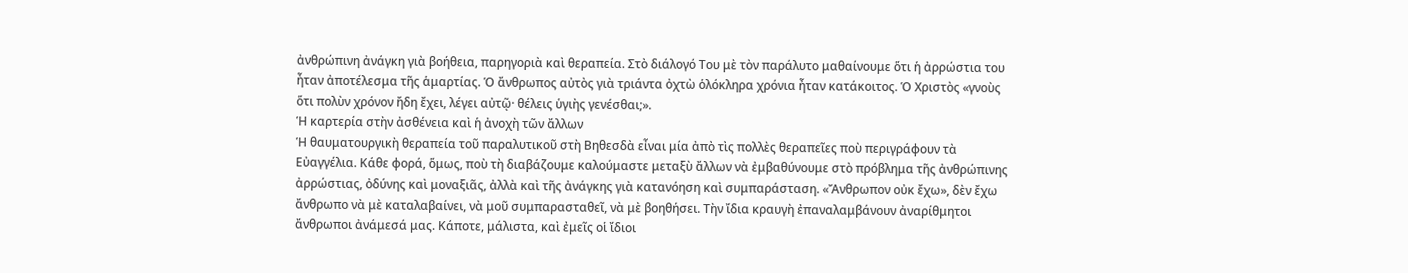ἀνθρώπινη ἀνάγκη γιὰ βοήθεια, παρηγοριὰ καὶ θεραπεία. Στὸ διάλογό Του μὲ τὸν παράλυτο μαθαίνουμε ὅτι ἡ ἀρρώστια του ἦταν ἀποτέλεσμα τῆς ἁμαρτίας. Ὁ ἄνθρωπος αὐτὸς γιὰ τριάντα ὀχτὼ ὁλόκληρα χρόνια ἦταν κατάκοιτος. Ὁ Χριστὸς «γνοὺς ὅτι πολὺν χρόνον ἤδη ἔχει, λέγει αὐτῷ· θέλεις ὑγιὴς γενέσθαι;».
Ἡ καρτερία στὴν ἀσθένεια καὶ ἡ ἀνοχὴ τῶν ἄλλων
Ἡ θαυματουργικὴ θεραπεία τοῦ παραλυτικοῦ στὴ Βηθεσδὰ εἶναι μία ἀπὸ τὶς πολλὲς θεραπεῖες ποὺ περιγράφουν τὰ Εὐαγγέλια. Κάθε φορά, ὅμως, ποὺ τὴ διαβάζουμε καλούμαστε μεταξὺ ἄλλων νὰ ἐμβαθύνουμε στὸ πρόβλημα τῆς ἀνθρώπινης ἀρρώστιας, ὀδύνης καὶ μοναξιᾶς, ἀλλὰ καὶ τῆς ἀνάγκης γιὰ κατανόηση καὶ συμπαράσταση. «Ἄνθρωπον οὐκ ἔχω», δὲν ἔχω ἄνθρωπο νὰ μὲ καταλαβαίνει, νὰ μοῦ συμπαρασταθεῖ, νὰ μὲ βοηθήσει. Τὴν ἴδια κραυγὴ ἐπαναλαμβάνουν ἀναρίθμητοι ἄνθρωποι ἀνάμεσά μας. Κάποτε, μάλιστα, καὶ ἐμεῖς οἱ ἴδιοι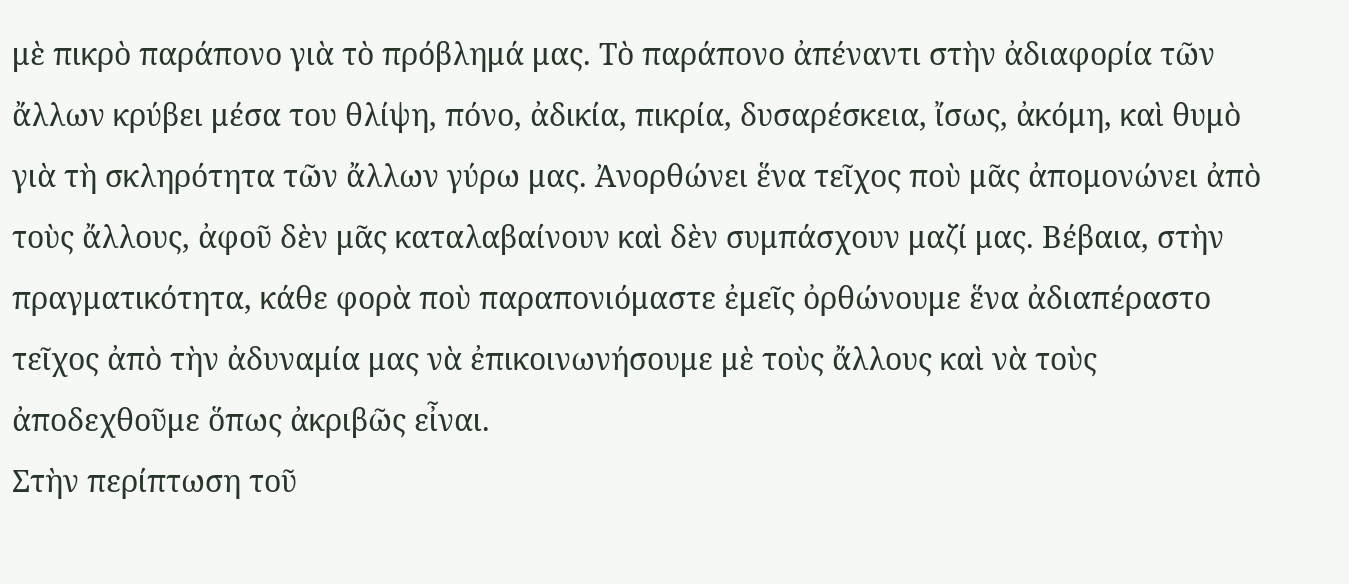μὲ πικρὸ παράπονο γιὰ τὸ πρόβλημά μας. Τὸ παράπονο ἀπέναντι στὴν ἀδιαφορία τῶν ἄλλων κρύβει μέσα του θλίψη, πόνο, ἀδικία, πικρία, δυσαρέσκεια, ἴσως, ἀκόμη, καὶ θυμὸ γιὰ τὴ σκληρότητα τῶν ἄλλων γύρω μας. Ἀνορθώνει ἕνα τεῖχος ποὺ μᾶς ἀπομονώνει ἀπὸ τοὺς ἄλλους, ἀφοῦ δὲν μᾶς καταλαβαίνουν καὶ δὲν συμπάσχουν μαζί μας. Βέβαια, στὴν πραγματικότητα, κάθε φορὰ ποὺ παραπονιόμαστε ἐμεῖς ὀρθώνουμε ἕνα ἀδιαπέραστο τεῖχος ἀπὸ τὴν ἀδυναμία μας νὰ ἐπικοινωνήσουμε μὲ τοὺς ἄλλους καὶ νὰ τοὺς ἀποδεχθοῦμε ὅπως ἀκριβῶς εἶναι.
Στὴν περίπτωση τοῦ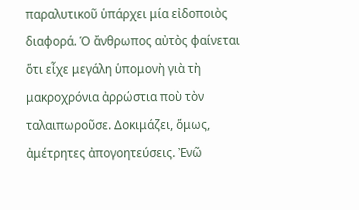παραλυτικοῦ ὑπάρχει μία εἰδοποιὸς διαφορά. Ὁ ἄνθρωπος αὐτὸς φαίνεται ὅτι εἶχε μεγάλη ὑπομονὴ γιὰ τὴ μακροχρόνια ἀρρώστια ποὺ τὸν ταλαιπωροῦσε. Δοκιμάζει, ὅμως, ἀμέτρητες ἀπογοητεύσεις. Ἐνῶ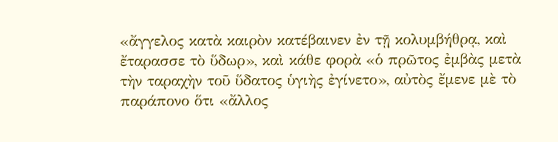«ἄγγελος κατὰ καιρὸν κατέβαινεν ἐν τῇ κολυμβήθρᾳ, καὶ ἔταρασσε τὸ ὕδωρ», καὶ κάθε φορὰ «ὁ πρῶτος ἐμβὰς μετὰ τὴν ταραχὴν τοῦ ὕδατος ὑγιὴς ἐγίνετο», αὐτὸς ἔμενε μὲ τὸ παράπονο ὅτι «ἄλλος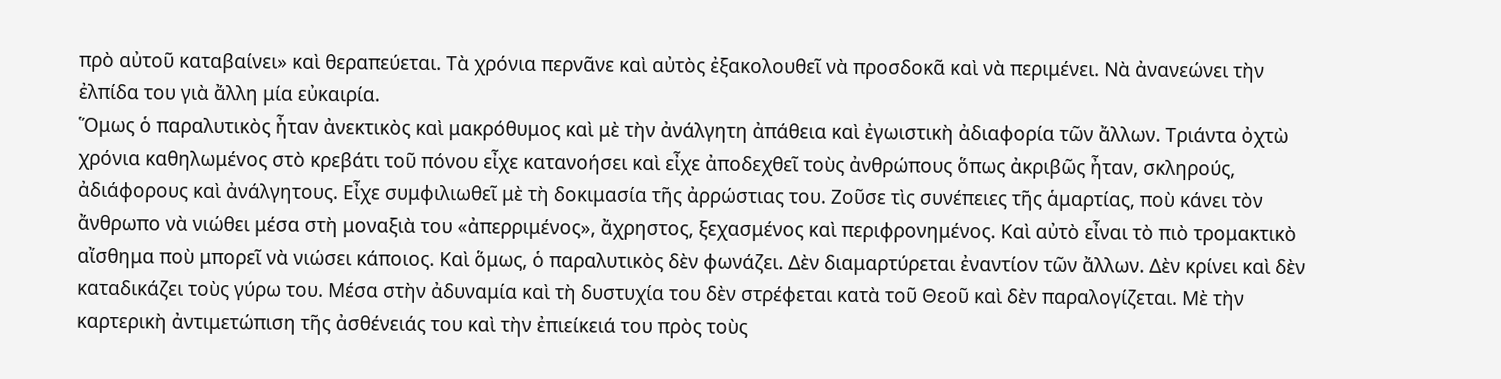πρὸ αὐτοῦ καταβαίνει» καὶ θεραπεύεται. Τὰ χρόνια περνᾶνε καὶ αὐτὸς ἐξακολουθεῖ νὰ προσδοκᾶ καὶ νὰ περιμένει. Νὰ ἀνανεώνει τὴν ἐλπίδα του γιὰ ἄλλη μία εὐκαιρία.
Ὅμως ὁ παραλυτικὸς ἦταν ἀνεκτικὸς καὶ μακρόθυμος καὶ μὲ τὴν ἀνάλγητη ἀπάθεια καὶ ἐγωιστικὴ ἀδιαφορία τῶν ἄλλων. Τριάντα ὀχτὼ χρόνια καθηλωμέvος στὸ κρεβάτι τοῦ πόνου εἶχε κατανοήσει καὶ εἶχε ἀποδεχθεῖ τοὺς ἀνθρώπους ὅπως ἀκριβῶς ἦταν, σκληρούς, ἀδιάφορους καὶ ἀνάλγητους. Εἶχε συμφιλιωθεῖ μὲ τὴ δοκιμασία τῆς ἀρρώστιας του. Ζοῦσε τὶς συνέπειες τῆς ἁμαρτίας, ποὺ κάνει τὸν ἄνθρωπο νὰ νιώθει μέσα στὴ μοναξιὰ του «ἀπερριμένος», ἄχρηστος, ξεχασμένος καὶ περιφρονημένος. Καὶ αὐτὸ εἶναι τὸ πιὸ τρομακτικὸ αἴσθημα ποὺ μπορεῖ νὰ νιώσει κάποιος. Καὶ ὅμως, ὁ παραλυτικὸς δὲν φωνάζει. Δὲν διαμαρτύρεται ἐναντίον τῶν ἄλλων. Δὲν κρίνει καὶ δὲν καταδικάζει τοὺς γύρω του. Μέσα στὴν ἀδυναμία καὶ τὴ δυστυχία του δὲν στρέφεται κατὰ τοῦ Θεοῦ καὶ δὲν παραλογίζεται. Μὲ τὴν καρτερικὴ ἀντιμετώπιση τῆς ἀσθένειάς του καὶ τὴν ἐπιείκειά του πρὸς τοὺς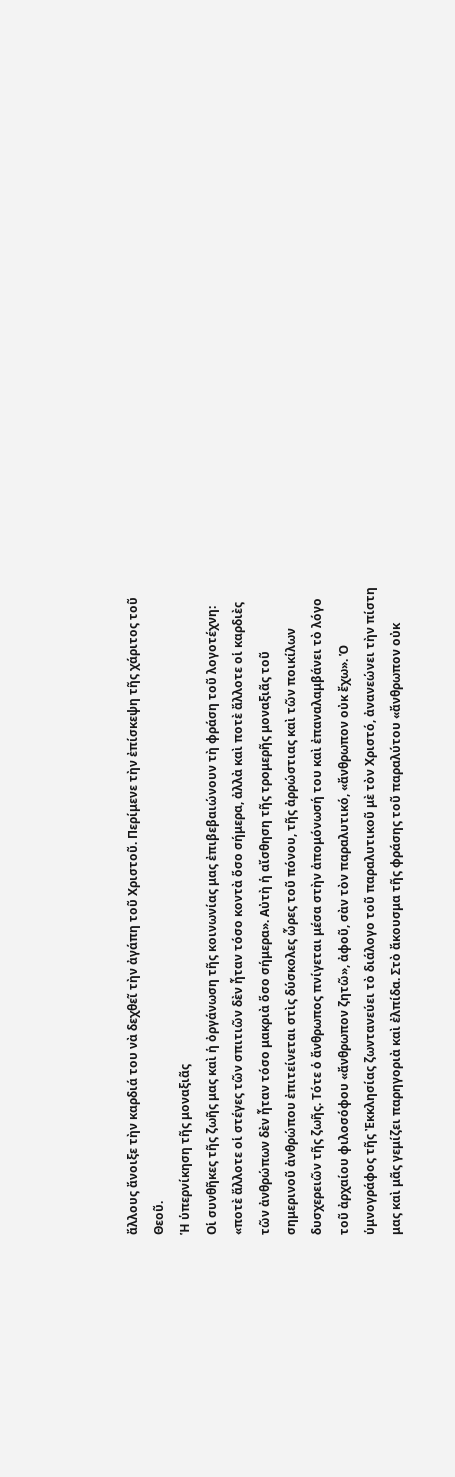ἄλλους ἄνοιξε τὴν καρδιά του νὰ δεχθεῖ τὴν ἀγάπη τοῦ Χριστοῦ. Περίμενε τὴν ἐπίσκεψη τῆς χάριτος τοῦ Θεοῦ.
Ἡ ὑπερνίκηση τῆς μοναξιᾶς
Οἱ συνθῆκες τῆς ζωῆς μας καὶ ἡ ὀργάνωση τῆς κοινωνίας μας ἐπιβεβαιώνουν τὴ φράση τοῦ λογοτέχνη: «ποτὲ ἄλλοτε οἱ στέγες τῶν σπιτιῶν δὲν ἦταν τόσο κοντὰ ὅσο σήμερα, ἀλλὰ καὶ ποτὲ ἄλλοτε οἱ καρδιὲς τῶν ἀνθρώπων δὲν ἦταν τόσο μακριὰ ὅσο σήμερα». Αὐτὴ ἡ αἴσθηση τῆς τρομερῆς μοναξιᾶς τοῦ σημερινοῦ ἀνθρώπου ἐπιτείνεται στὶς δύσκολες ὧρες τοῦ πόνου, τῆς ἀρρώστιας καὶ τῶν ποικίλων δυσχερειῶν τῆς ζωῆς. Τότε ὁ ἄνθρωπος πνίγεται μέσα στὴν ἀπομόνωσή του καὶ ἐπαναλαμβάνει τὸ λόγο τοῦ ἀρχαίου φιλοσόφου «ἄνθρωπον ζητῶ», ἀφοῦ, σὰν τὸν παραλυτικό, «ἄνθρωπον οὐκ ἔχω». Ὁ ὑμνογράφος τῆς Ἐκκλησίας ζωντανεύει τὸ διάλογο τοῦ παραλυτικοῦ μὲ τὸν Χριστό, ἀνανεώνει τὴν πίστη μας καὶ μᾶς γεμίζει παρηγοριὰ καὶ ἐλπίδα. Στὸ ἄκουσμα τῆς φράσης τοῦ παραλύτου «ἄνθρωπον οὐκ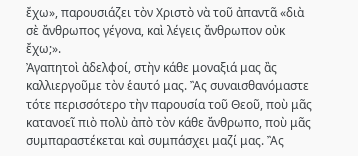ἔχω», παρουσιάζει τὸν Χριστὸ νὰ τοῦ ἀπαντᾶ «διὰ σὲ ἄνθρωπος γέγονα, καὶ λέγεις ἄνθρωπον οὐκ ἔχω;».
Ἀγαπητοὶ ἀδελφοί, στὴν κάθε μοναξιά μας ἂς καλλιεργοῦμε τὸν ἑαυτό μας. Ἂς συναισθανόμαστε τότε περισσότερο τὴν παρουσία τοῦ Θεοῦ, ποὺ μᾶς κατανοεῖ πιὸ πολὺ ἀπὸ τὸν κάθε ἄνθρωπο, ποὺ μᾶς συμπαραστέκεται καὶ συμπάσχει μαζί μας. Ἂς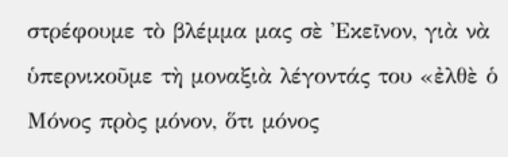στρέφουμε τὸ βλέμμα μας σὲ Ἐκεῖνον, γιὰ νὰ ὑπερνικοῦμε τὴ μοναξιὰ λέγοντάς του «ἐλθὲ ὁ Μόνος πρὸς μόνον, ὅτι μόνος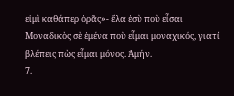εἰμὶ καθάπερ ὁρᾶς»- ἔλα ἐσὺ ποὺ εἶσαι Μοναδικὸς σὲ ἐμένα ποὺ εἶμαι μοναχικός, γιατί βλέπεις πὼς εἶμαι μόνος. Ἀμήν.
7.